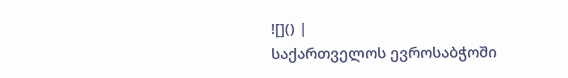![]() |
საქართველოს ევროსაბჭოში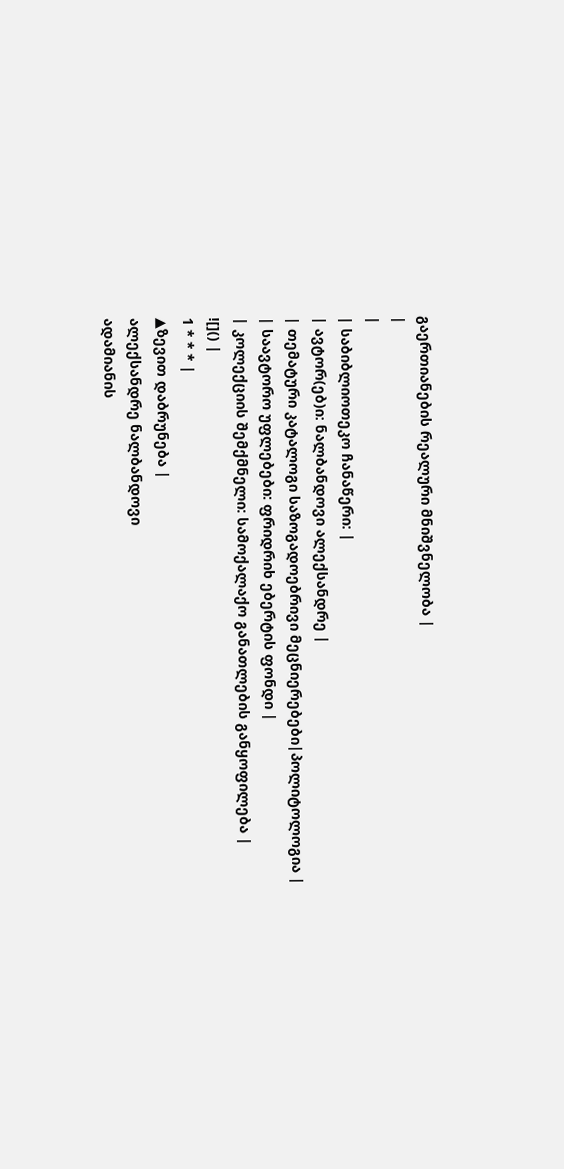გაერთიანების რეალური მნიშვნელობა |
|
|
| საბიბლიოთეკო ჩანაწერი: |
| ავტორ(ებ)ი: ნალბანდოვი ალექსანდრე |
| თემატური კატალოგი საზოგადოებრივი მეცნიერებები|პოლიტოლოგია |
| საავტორო უფლებები: ფრიდრიხ ებერტის ფონდი |
| კოლექციის შემქმნელი: სამოქალაქო განათლების განყოფილება |
![]() |
1 * * * |
▲ზევით დაბრუნება |
ალექსანდრე ნალბანდოვი
ადამიანის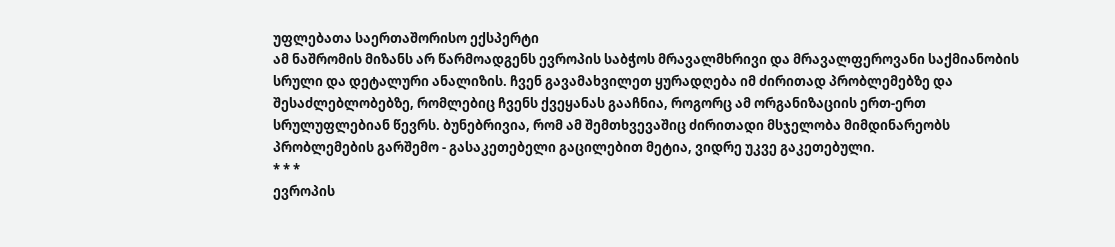უფლებათა საერთაშორისო ექსპერტი
ამ ნაშრომის მიზანს არ წარმოადგენს ევროპის საბჭოს მრავალმხრივი და მრავალფეროვანი საქმიანობის სრული და დეტალური ანალიზის. ჩვენ გავამახვილეთ ყურადღება იმ ძირითად პრობლემებზე და შესაძლებლობებზე, რომლებიც ჩვენს ქვეყანას გააჩნია, როგორც ამ ორგანიზაციის ერთ-ერთ სრულუფლებიან წევრს. ბუნებრივია, რომ ამ შემთხვევაშიც ძირითადი მსჯელობა მიმდინარეობს პრობლემების გარშემო - გასაკეთებელი გაცილებით მეტია, ვიდრე უკვე გაკეთებული.
* * *
ევროპის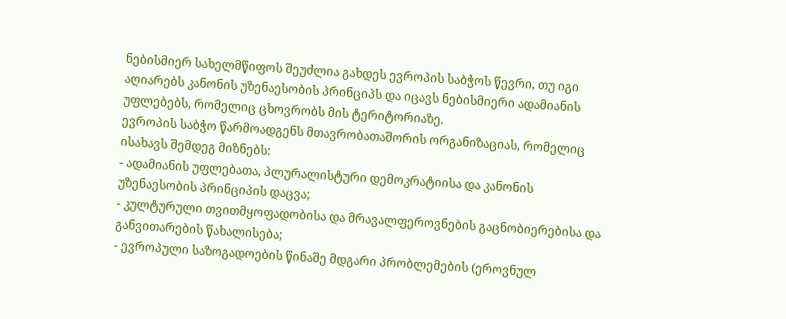ნებისმიერ სახელმწიფოს შეუძლია გახდეს ევროპის საბჭოს წევრი, თუ იგი აღიარებს კანონის უზენაესობის პრინციპს და იცავს ნებისმიერი ადამიანის უფლებებს, რომელიც ცხოვრობს მის ტერიტორიაზე.
ევროპის საბჭო წარმოადგენს მთავრობათაშორის ორგანიზაციას, რომელიც ისახავს შემდეგ მიზნებს:
- ადამიანის უფლებათა, პლურალისტური დემოკრატიისა და კანონის უზენაესობის პრინციპის დაცვა;
- კულტურული თვითმყოფადობისა და მრავალფეროვნების გაცნობიერებისა და განვითარების წახალისება;
- ევროპული საზოგადოების წინაშე მდგარი პრობლემების (ეროვნულ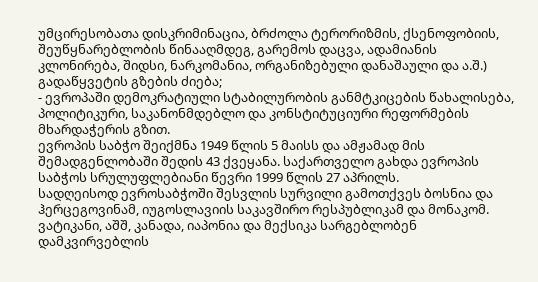უმცირესობათა დისკრიმინაცია, ბრძოლა ტერორიზმის, ქსენოფობიის, შეუწყნარებლობის წინააღმდეგ, გარემოს დაცვა, ადამიანის კლონირება, შიდსი, ნარკომანია, ორგანიზებული დანაშაული და ა.შ.) გადაწყვეტის გზების ძიება;
- ევროპაში დემოკრატიული სტაბილურობის განმტკიცების წახალისება, პოლიტიკური, საკანონმდებლო და კონსტიტუციური რეფორმების მხარდაჭერის გზით.
ევროპის საბჭო შეიქმნა 1949 წლის 5 მაისს და ამჟამად მის შემადგენლობაში შედის 43 ქვეყანა. საქართველო გახდა ევროპის საბჭოს სრულუფლებიანი წევრი 1999 წლის 27 აპრილს.
სადღეისოდ ევროსაბჭოში შესვლის სურვილი გამოთქვეს ბოსნია და ჰერცეგოვინამ, იუგოსლავიის საკავშირო რესპუბლიკამ და მონაკომ. ვატიკანი, აშშ, კანადა, იაპონია და მექსიკა სარგებლობენ დამკვირვებლის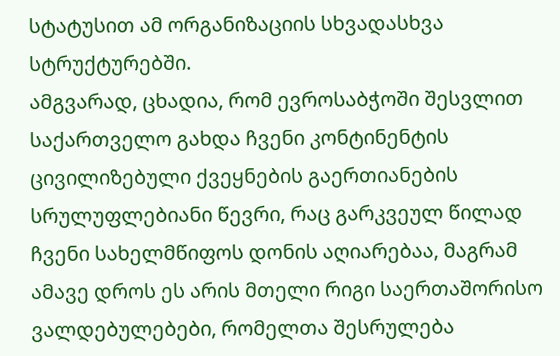სტატუსით ამ ორგანიზაციის სხვადასხვა სტრუქტურებში.
ამგვარად, ცხადია, რომ ევროსაბჭოში შესვლით საქართველო გახდა ჩვენი კონტინენტის ცივილიზებული ქვეყნების გაერთიანების სრულუფლებიანი წევრი, რაც გარკვეულ წილად ჩვენი სახელმწიფოს დონის აღიარებაა, მაგრამ ამავე დროს ეს არის მთელი რიგი საერთაშორისო ვალდებულებები, რომელთა შესრულება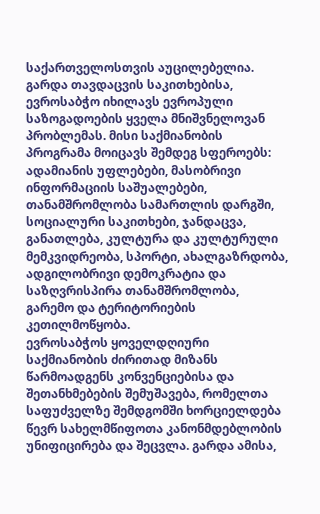საქართველოსთვის აუცილებელია.
გარდა თავდაცვის საკითხებისა, ევროსაბჭო იხილავს ევროპული საზოგადოების ყველა მნიშვნელოვან პრობლემას. მისი საქმიანობის პროგრამა მოიცავს შემდეგ სფეროებს: ადამიანის უფლებები, მასობრივი ინფორმაციის საშუალებები, თანამშრომლობა სამართლის დარგში, სოციალური საკითხები, ჯანდაცვა, განათლება, კულტურა და კულტურული მემკვიდრეობა, სპორტი, ახალგაზრდობა, ადგილობრივი დემოკრატია და საზღვრისპირა თანამშრომლობა, გარემო და ტერიტორიების კეთილმოწყობა.
ევროსაბჭოს ყოველდღიური საქმიანობის ძირითად მიზანს წარმოადგენს კონვენციებისა და შეთანხმებების შემუშავება, რომელთა საფუძველზე შემდგომში ხორციელდება წევრ სახელმწიფოთა კანონმდებლობის უნიფიცირება და შეცვლა. გარდა ამისა,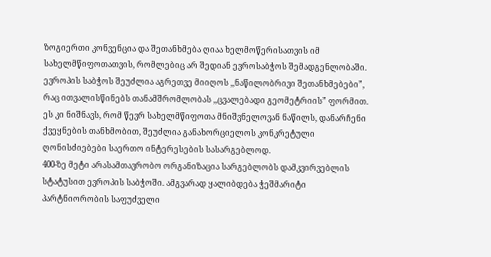ზოგიერთი კონვენცია და შეთანხმება ღიაა ხელმოწერისათვის იმ სახელმწიფოთათვის, რომლებიც არ შედიან ევროსაბჭოს შემადგენლობაში. ევროპის საბჭოს შეუძლია აგრეთვე მიიღოს ,,ნაწილობრივი შეთანხმებები”, რაც ითვალისწინებს თანამშრომლობას ,,ცვალებადი გეომეტრიის” ფორმით. ეს კი ნიშნავს, რომ წევრ სახელმწიფოთა მნიშვნელოვან ნაწილს, დანარჩენი ქვეყნების თანხმობით, შეუძლია განახორციელოს კონკრეტული ღონისძიებები საერთო ინტერესების სასარგებლოდ.
400-ზე მეტი არასამთავრობო ორგანიზაცია სარგებლობს დამკვირვებლის სტატუსით ევროპის საბჭოში. ამგვარად ყალიბდება ჭეშმარიტი პარტნიორობის საფუძველი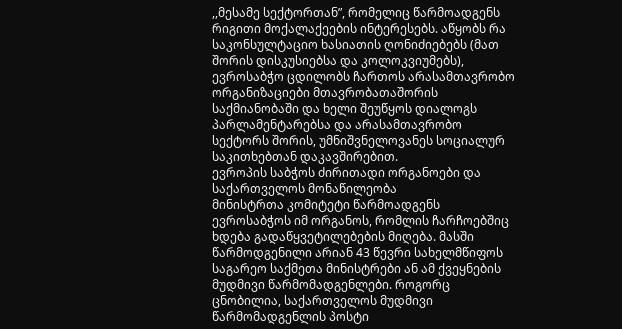,,მესამე სექტორთან”, რომელიც წარმოადგენს რიგითი მოქალაქეების ინტერესებს. აწყობს რა საკონსულტაციო ხასიათის ღონიძიებებს (მათ შორის დისკუსიებსა და კოლოკვიუმებს), ევროსაბჭო ცდილობს ჩართოს არასამთავრობო ორგანიზაციები მთავრობათაშორის საქმიანობაში და ხელი შეუწყოს დიალოგს პარლამენტარებსა და არასამთავრობო სექტორს შორის, უმნიშვნელოვანეს სოციალურ საკითხებთან დაკავშირებით.
ევროპის საბჭოს ძირითადი ორგანოები და საქართველოს მონაწილეობა
მინისტრთა კომიტეტი წარმოადგენს ევროსაბჭოს იმ ორგანოს, რომლის ჩარჩოებშიც ხდება გადაწყვეტილებების მიღება. მასში წარმოდგენილი არიან 43 წევრი სახელმწიფოს საგარეო საქმეთა მინისტრები ან ამ ქვეყნების მუდმივი წარმომადგენლები. როგორც ცნობილია, საქართველოს მუდმივი წარმომადგენლის პოსტი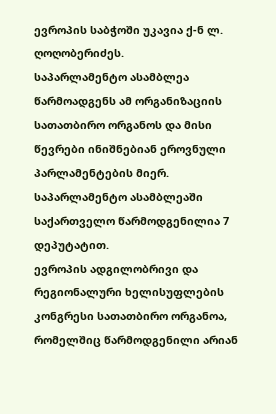ევროპის საბჭოში უკავია ქ-ნ ლ. ღოღობერიძეს.
საპარლამენტო ასამბლეა წარმოადგენს ამ ორგანიზაციის სათათბირო ორგანოს და მისი წევრები ინიშნებიან ეროვნული პარლამენტების მიერ. საპარლამენტო ასამბლეაში საქართველო წარმოდგენილია 7 დეპუტატით.
ევროპის ადგილობრივი და რეგიონალური ხელისუფლების კონგრესი სათათბირო ორგანოა, რომელშიც წარმოდგენილი არიან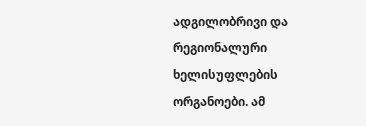ადგილობრივი და რეგიონალური ხელისუფლების ორგანოები. ამ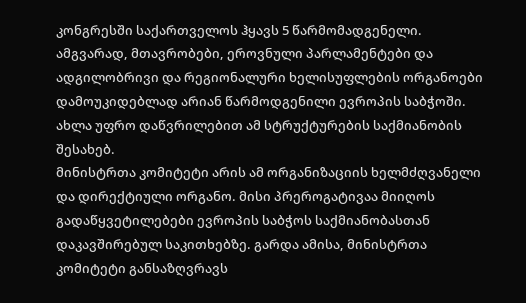კონგრესში საქართველოს ჰყავს 5 წარმომადგენელი.
ამგვარად, მთავრობები, ეროვნული პარლამენტები და ადგილობრივი და რეგიონალური ხელისუფლების ორგანოები დამოუკიდებლად არიან წარმოდგენილი ევროპის საბჭოში.
ახლა უფრო დაწვრილებით ამ სტრუქტურების საქმიანობის შესახებ.
მინისტრთა კომიტეტი არის ამ ორგანიზაციის ხელმძღვანელი და დირექტიული ორგანო. მისი პრეროგატივაა მიიღოს გადაწყვეტილებები ევროპის საბჭოს საქმიანობასთან დაკავშირებულ საკითხებზე. გარდა ამისა, მინისტრთა კომიტეტი განსაზღვრავს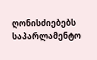ღონისძიებებს საპარლამენტო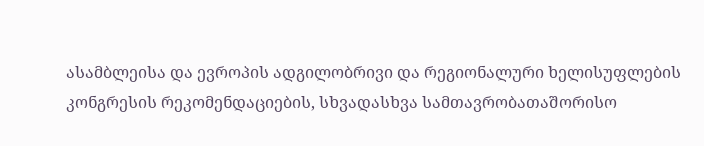ასამბლეისა და ევროპის ადგილობრივი და რეგიონალური ხელისუფლების კონგრესის რეკომენდაციების, სხვადასხვა სამთავრობათაშორისო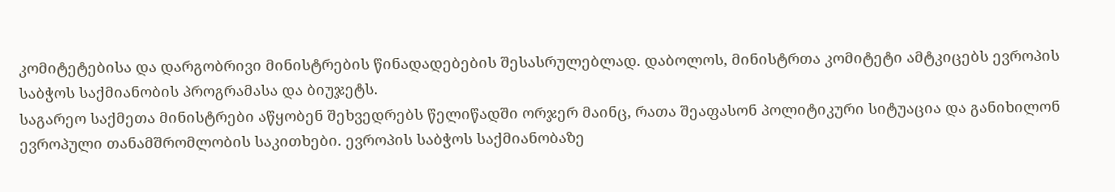კომიტეტებისა და დარგობრივი მინისტრების წინადადებების შესასრულებლად. დაბოლოს, მინისტრთა კომიტეტი ამტკიცებს ევროპის საბჭოს საქმიანობის პროგრამასა და ბიუჯეტს.
საგარეო საქმეთა მინისტრები აწყობენ შეხვედრებს წელიწადში ორჯერ მაინც, რათა შეაფასონ პოლიტიკური სიტუაცია და განიხილონ ევროპული თანამშრომლობის საკითხები. ევროპის საბჭოს საქმიანობაზე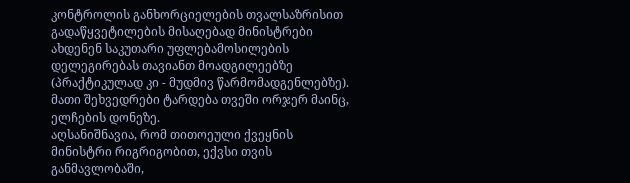კონტროლის განხორციელების თვალსაზრისით გადაწყვეტილების მისაღებად მინისტრები ახდენენ საკუთარი უფლებამოსილების დელეგირებას თავიანთ მოადგილეებზე (პრაქტიკულად კი - მუდმივ წარმომადგენლებზე). მათი შეხვედრები ტარდება თვეში ორჯერ მაინც, ელჩების დონეზე.
აღსანიშნავია, რომ თითოეული ქვეყნის მინისტრი რიგრიგობით, ექვსი თვის განმავლობაში,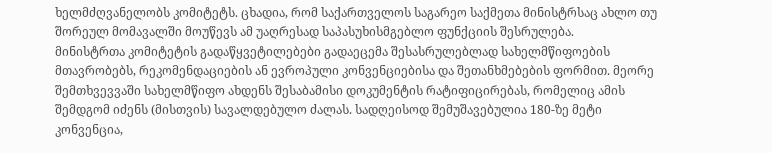ხელმძღვანელობს კომიტეტს. ცხადია, რომ საქართველოს საგარეო საქმეთა მინისტრსაც ახლო თუ შორეულ მომავალში მოუწევს ამ უაღრესად საპასუხისმგებლო ფუნქციის შესრულება.
მინისტრთა კომიტეტის გადაწყვეტილებები გადაეცემა შესასრულებლად სახელმწიფოების მთავრობებს, რეკომენდაციების ან ევროპული კონვენციებისა და შეთანხმებების ფორმით. მეორე შემთხვევვაში სახელმწიფო ახდენს შესაბამისი დოკუმენტის რატიფიცირებას, რომელიც ამის შემდგომ იძენს (მისთვის) სავალდებულო ძალას. სადღეისოდ შემუშავებულია 180-ზე მეტი კონვენცია,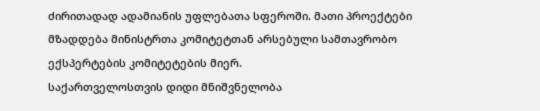ძირითადად ადამიანის უფლებათა სფეროში. მათი პროექტები მზადდება მინისტრთა კომიტეტთან არსებული სამთავრობო ექსპერტების კომიტეტების მიერ.
საქართველოსთვის დიდი მნიშვნელობა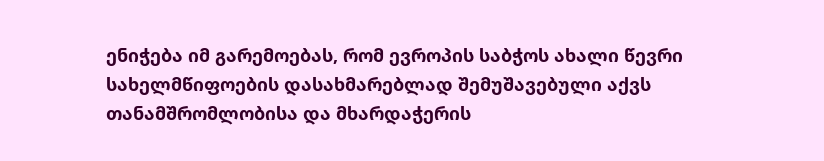ენიჭება იმ გარემოებას, რომ ევროპის საბჭოს ახალი წევრი სახელმწიფოების დასახმარებლად შემუშავებული აქვს თანამშრომლობისა და მხარდაჭერის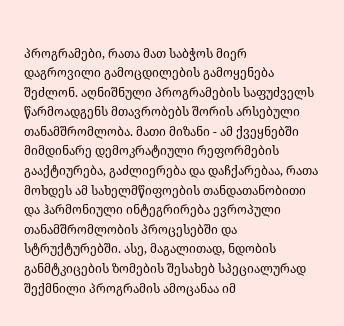პროგრამები, რათა მათ საბჭოს მიერ დაგროვილი გამოცდილების გამოყენება შეძლონ. აღნიშნული პროგრამების საფუძველს წარმოადგენს მთავრობებს შორის არსებული თანამშრომლობა. მათი მიზანი - ამ ქვეყნებში მიმდინარე დემოკრატიული რეფორმების გააქტიურება, გაძლიერება და დაჩქარებაა, რათა მოხდეს ამ სახელმწიფოების თანდათანობითი და ჰარმონიული ინტეგრირება ევროპული თანამშრომლობის პროცესებში და სტრუქტურებში. ასე, მაგალითად, ნდობის განმტკიცების ზომების შესახებ სპეციალურად შექმნილი პროგრამის ამოცანაა იმ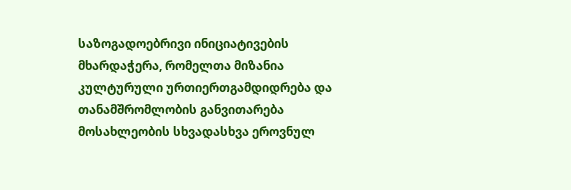საზოგადოებრივი ინიციატივების მხარდაჭერა, რომელთა მიზანია კულტურული ურთიერთგამდიდრება და თანამშრომლობის განვითარება მოსახლეობის სხვადასხვა ეროვნულ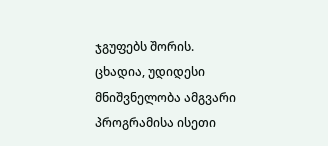ჯგუფებს შორის. ცხადია, უდიდესი მნიშვნელობა ამგვარი პროგრამისა ისეთი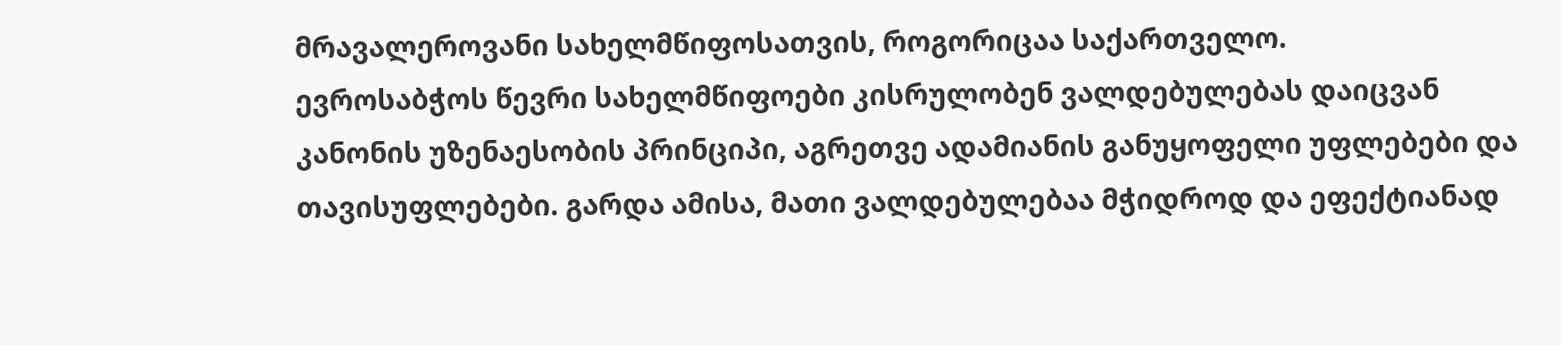მრავალეროვანი სახელმწიფოსათვის, როგორიცაა საქართველო.
ევროსაბჭოს წევრი სახელმწიფოები კისრულობენ ვალდებულებას დაიცვან კანონის უზენაესობის პრინციპი, აგრეთვე ადამიანის განუყოფელი უფლებები და თავისუფლებები. გარდა ამისა, მათი ვალდებულებაა მჭიდროდ და ეფექტიანად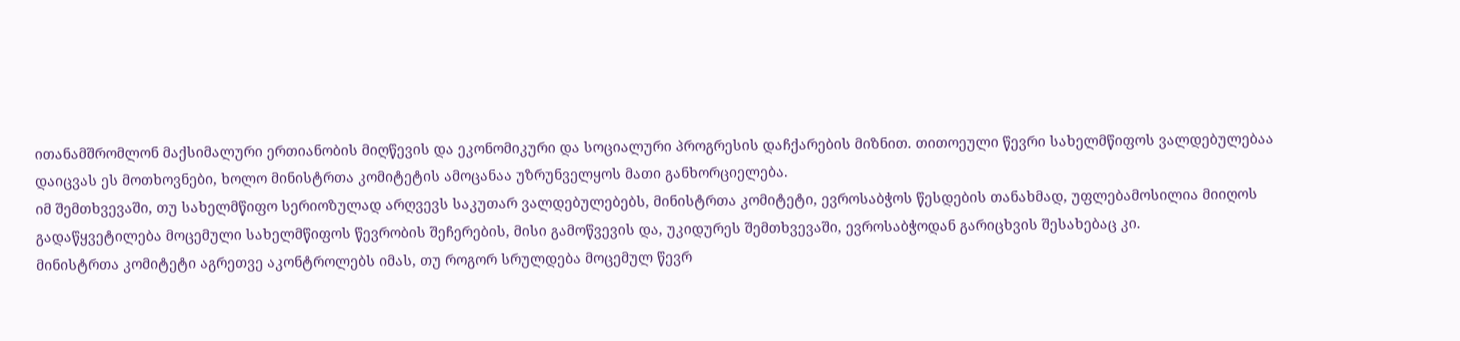ითანამშრომლონ მაქსიმალური ერთიანობის მიღწევის და ეკონომიკური და სოციალური პროგრესის დაჩქარების მიზნით. თითოეული წევრი სახელმწიფოს ვალდებულებაა დაიცვას ეს მოთხოვნები, ხოლო მინისტრთა კომიტეტის ამოცანაა უზრუნველყოს მათი განხორციელება.
იმ შემთხვევაში, თუ სახელმწიფო სერიოზულად არღვევს საკუთარ ვალდებულებებს, მინისტრთა კომიტეტი, ევროსაბჭოს წესდების თანახმად, უფლებამოსილია მიიღოს გადაწყვეტილება მოცემული სახელმწიფოს წევრობის შეჩერების, მისი გამოწვევის და, უკიდურეს შემთხვევაში, ევროსაბჭოდან გარიცხვის შესახებაც კი.
მინისტრთა კომიტეტი აგრეთვე აკონტროლებს იმას, თუ როგორ სრულდება მოცემულ წევრ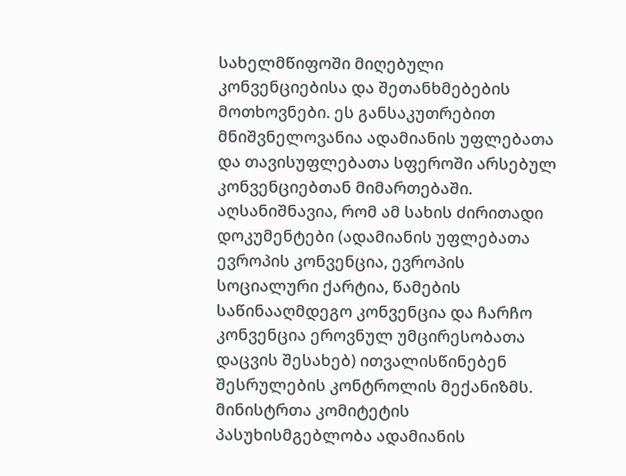სახელმწიფოში მიღებული კონვენციებისა და შეთანხმებების მოთხოვნები. ეს განსაკუთრებით მნიშვნელოვანია ადამიანის უფლებათა და თავისუფლებათა სფეროში არსებულ კონვენციებთან მიმართებაში. აღსანიშნავია, რომ ამ სახის ძირითადი დოკუმენტები (ადამიანის უფლებათა ევროპის კონვენცია, ევროპის სოციალური ქარტია, წამების საწინააღმდეგო კონვენცია და ჩარჩო კონვენცია ეროვნულ უმცირესობათა დაცვის შესახებ) ითვალისწინებენ შესრულების კონტროლის მექანიზმს.
მინისტრთა კომიტეტის პასუხისმგებლობა ადამიანის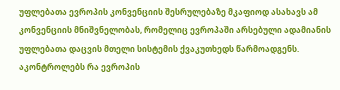უფლებათა ევროპის კონვენციის შესრულებაზე მკაფიოდ ასახავს ამ კონვენციის მნიშვნელობას, რომელიც ევროპაში არსებული ადამიანის უფლებათა დაცვის მთელი სისტემის ქვაკუთხედს წარმოადგენს. აკონტროლებს რა ევროპის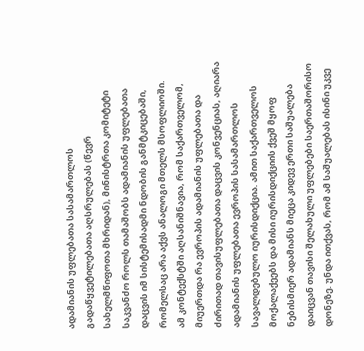ადამიანის უფლებათა სასამართლოს გადაწყვეტილებათა აღსრულებას (წევრ სახელმწიფოთა მხრიდან), მინისტრთა კომიტეტი საკვანძო როლს თამაშობს ადამიანის უფლებათა დაცვის იმ სისტემისადმი ნდობის განმტკიცებაში, რომელსაც არა აქვს ანალოგი მთელს მსოფლიოში.
ამ კონტექსტში აღსანიშნავია, რომ საქართველომ, მიუერთდა რა ევროპის ადამიანის უფლებათა და ძირითად თავისუფლებათა დაცვის კონვენციას, აღიარა ადამიანის უფლებათა ევროპის სასამართლოს სავალდებულო იურისდიქცია. ამით საქართველოს მოქალაქეებს და მისი იურისდიქციის ქვეშ მყოფ ნებისმიერ ადამიანს მიეცა კიდევ ერთი საშუალება დაიცვან თავისი შელახული უფლებები საერთაშორისო დონეზე. უნდა ითქვას, რომ ამ საშუალებას ისინი უკვე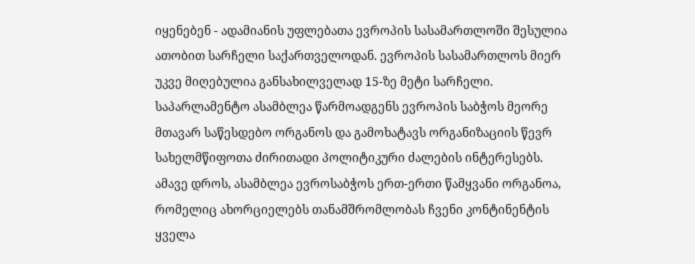იყენებენ - ადამიანის უფლებათა ევროპის სასამართლოში შესულია ათობით სარჩელი საქართველოდან. ევროპის სასამართლოს მიერ უკვე მიღებულია განსახილველად 15-ზე მეტი სარჩელი.
საპარლამენტო ასამბლეა წარმოადგენს ევროპის საბჭოს მეორე მთავარ საწესდებო ორგანოს და გამოხატავს ორგანიზაციის წევრ სახელმწიფოთა ძირითადი პოლიტიკური ძალების ინტერესებს. ამავე დროს, ასამბლეა ევროსაბჭოს ერთ-ერთი წამყვანი ორგანოა, რომელიც ახორციელებს თანამშრომლობას ჩვენი კონტინენტის ყველა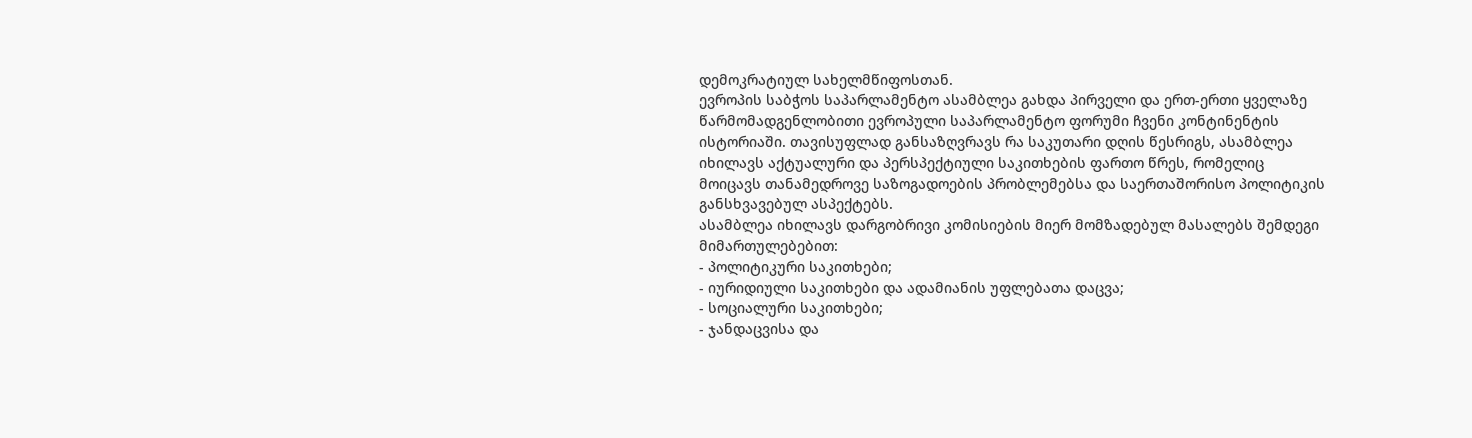დემოკრატიულ სახელმწიფოსთან.
ევროპის საბჭოს საპარლამენტო ასამბლეა გახდა პირველი და ერთ-ერთი ყველაზე წარმომადგენლობითი ევროპული საპარლამენტო ფორუმი ჩვენი კონტინენტის ისტორიაში. თავისუფლად განსაზღვრავს რა საკუთარი დღის წესრიგს, ასამბლეა იხილავს აქტუალური და პერსპექტიული საკითხების ფართო წრეს, რომელიც მოიცავს თანამედროვე საზოგადოების პრობლემებსა და საერთაშორისო პოლიტიკის განსხვავებულ ასპექტებს.
ასამბლეა იხილავს დარგობრივი კომისიების მიერ მომზადებულ მასალებს შემდეგი მიმართულებებით:
- პოლიტიკური საკითხები;
- იურიდიული საკითხები და ადამიანის უფლებათა დაცვა;
- სოციალური საკითხები;
- ჯანდაცვისა და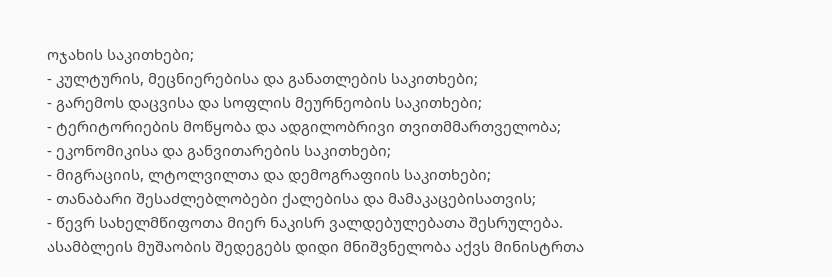ოჯახის საკითხები;
- კულტურის, მეცნიერებისა და განათლების საკითხები;
- გარემოს დაცვისა და სოფლის მეურნეობის საკითხები;
- ტერიტორიების მოწყობა და ადგილობრივი თვითმმართველობა;
- ეკონომიკისა და განვითარების საკითხები;
- მიგრაციის, ლტოლვილთა და დემოგრაფიის საკითხები;
- თანაბარი შესაძლებლობები ქალებისა და მამაკაცებისათვის;
- წევრ სახელმწიფოთა მიერ ნაკისრ ვალდებულებათა შესრულება.
ასამბლეის მუშაობის შედეგებს დიდი მნიშვნელობა აქვს მინისტრთა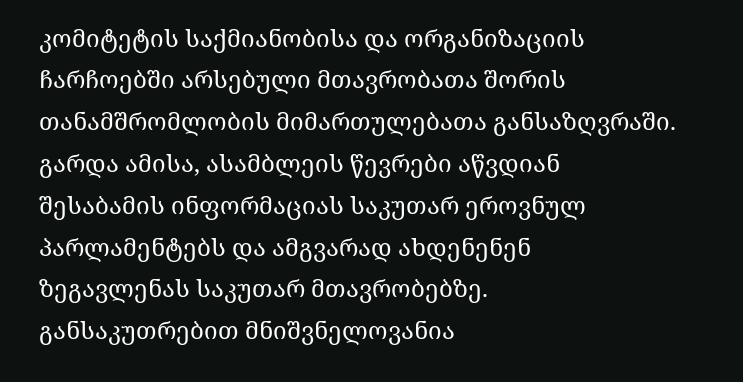კომიტეტის საქმიანობისა და ორგანიზაციის ჩარჩოებში არსებული მთავრობათა შორის თანამშრომლობის მიმართულებათა განსაზღვრაში. გარდა ამისა, ასამბლეის წევრები აწვდიან შესაბამის ინფორმაციას საკუთარ ეროვნულ პარლამენტებს და ამგვარად ახდენენენ ზეგავლენას საკუთარ მთავრობებზე.
განსაკუთრებით მნიშვნელოვანია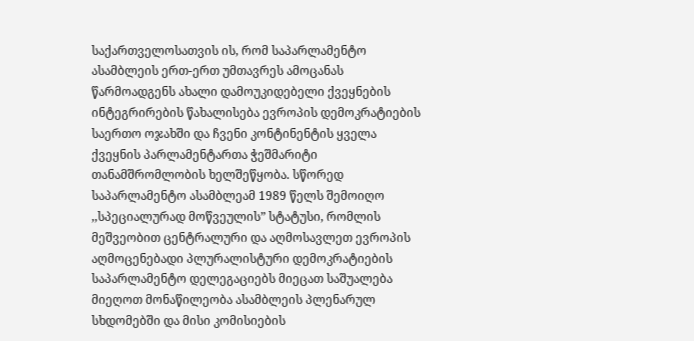საქართველოსათვის ის, რომ საპარლამენტო ასამბლეის ერთ-ერთ უმთავრეს ამოცანას წარმოადგენს ახალი დამოუკიდებელი ქვეყნების ინტეგრირების წახალისება ევროპის დემოკრატიების საერთო ოჯახში და ჩვენი კონტინენტის ყველა ქვეყნის პარლამენტართა ჭეშმარიტი თანამშრომლობის ხელშეწყობა. სწორედ საპარლამენტო ასამბლეამ 1989 წელს შემოიღო ,,სპეციალურად მოწვეულის” სტატუსი, რომლის მეშვეობით ცენტრალური და აღმოსავლეთ ევროპის აღმოცენებადი პლურალისტური დემოკრატიების საპარლამენტო დელეგაციებს მიეცათ საშუალება მიეღოთ მონაწილეობა ასამბლეის პლენარულ სხდომებში და მისი კომისიების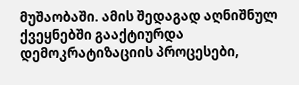მუშაობაში. ამის შედაგად აღნიშნულ ქვეყნებში გააქტიურდა დემოკრატიზაციის პროცესები,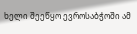ხელი შეეწყო ევროსაბჭოში ამ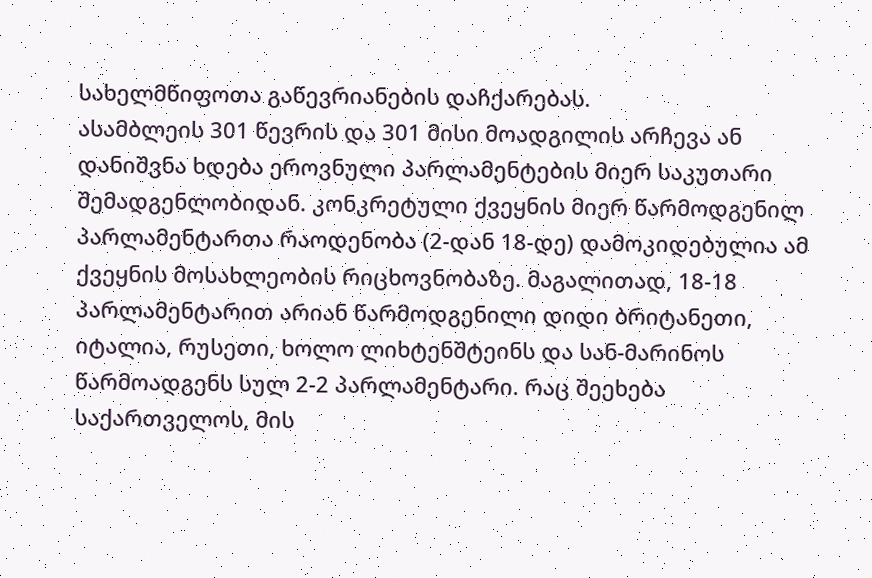სახელმწიფოთა გაწევრიანების დაჩქარებას.
ასამბლეის 301 წევრის და 301 მისი მოადგილის არჩევა ან დანიშვნა ხდება ეროვნული პარლამენტების მიერ საკუთარი შემადგენლობიდან. კონკრეტული ქვეყნის მიერ წარმოდგენილ პარლამენტართა რაოდენობა (2-დან 18-დე) დამოკიდებულია ამ ქვეყნის მოსახლეობის რიცხოვნობაზე. მაგალითად, 18-18 პარლამენტარით არიან წარმოდგენილი დიდი ბრიტანეთი, იტალია, რუსეთი, ხოლო ლიხტენშტეინს და სან-მარინოს წარმოადგენს სულ 2-2 პარლამენტარი. რაც შეეხება საქართველოს, მის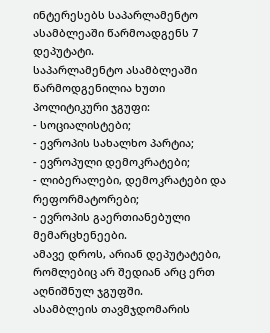ინტერესებს საპარლამენტო ასამბლეაში წარმოადგენს 7 დეპუტატი.
საპარლამენტო ასამბლეაში წარმოდგენილია ხუთი პოლიტიკური ჯგუფი:
- სოციალისტები;
- ევროპის სახალხო პარტია;
- ევროპული დემოკრატები;
- ლიბერალები, დემოკრატები და რეფორმატორები;
- ევროპის გაერთიანებული მემარცხენეები.
ამავე დროს, არიან დეპუტატები, რომლებიც არ შედიან არც ერთ აღნიშნულ ჯგუფში.
ასამბლეის თავმჯდომარის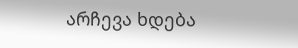არჩევა ხდება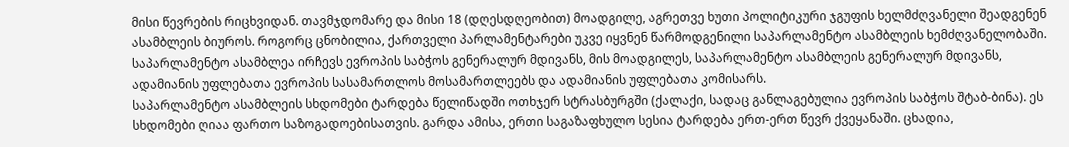მისი წევრების რიცხვიდან. თავმჯდომარე და მისი 18 (დღესდღეობით) მოადგილე, აგრეთვე ხუთი პოლიტიკური ჯგუფის ხელმძღვანელი შეადგენენ ასამბლეის ბიუროს. როგორც ცნობილია, ქართველი პარლამენტარები უკვე იყვნენ წარმოდგენილი საპარლამენტო ასამბლეის ხემძღვანელობაში.
საპარლამენტო ასამბლეა ირჩევს ევროპის საბჭოს გენერალურ მდივანს, მის მოადგილეს, საპარლამენტო ასამბლეის გენერალურ მდივანს, ადამიანის უფლებათა ევროპის სასამართლოს მოსამართლეებს და ადამიანის უფლებათა კომისარს.
საპარლამენტო ასამბლეის სხდომები ტარდება წელიწადში ოთხჯერ სტრასბურგში (ქალაქი, სადაც განლაგებულია ევროპის საბჭოს შტაბ-ბინა). ეს სხდომები ღიაა ფართო საზოგადოებისათვის. გარდა ამისა, ერთი საგაზაფხულო სესია ტარდება ერთ-ერთ წევრ ქვეყანაში. ცხადია,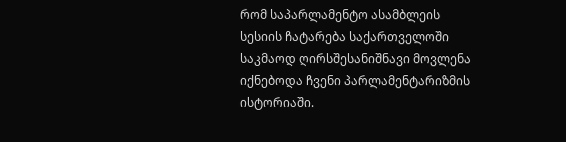რომ საპარლამენტო ასამბლეის სესიის ჩატარება საქართველოში საკმაოდ ღირსშესანიშნავი მოვლენა იქნებოდა ჩვენი პარლამენტარიზმის ისტორიაში.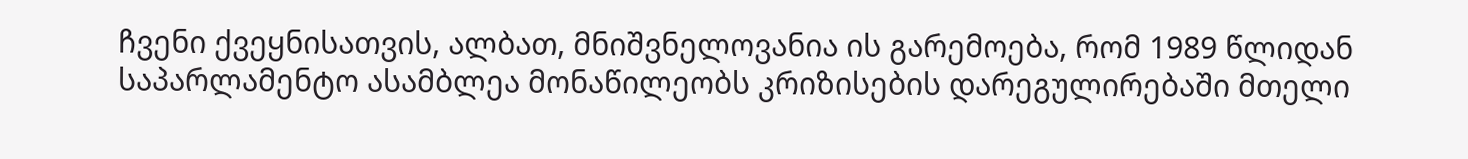ჩვენი ქვეყნისათვის, ალბათ, მნიშვნელოვანია ის გარემოება, რომ 1989 წლიდან საპარლამენტო ასამბლეა მონაწილეობს კრიზისების დარეგულირებაში მთელი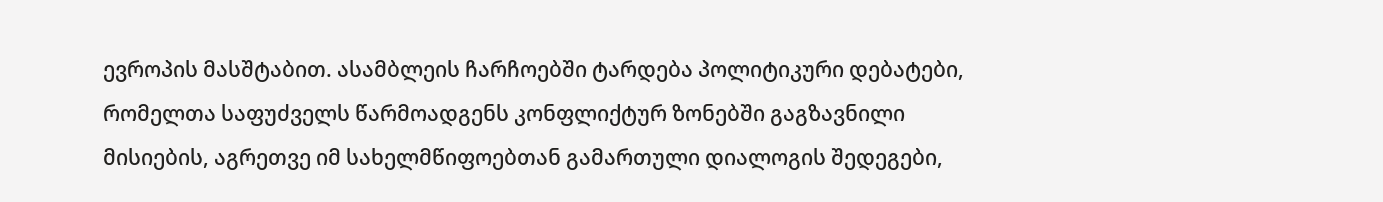ევროპის მასშტაბით. ასამბლეის ჩარჩოებში ტარდება პოლიტიკური დებატები, რომელთა საფუძველს წარმოადგენს კონფლიქტურ ზონებში გაგზავნილი მისიების, აგრეთვე იმ სახელმწიფოებთან გამართული დიალოგის შედეგები,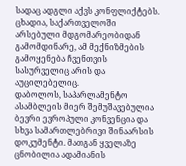სადაც ადგლი აქვს კონფლიქტებს. ცხადია, საქართველოში არსებული მდგომარეობიდან გამომდინარე, ამ მექნიზმების გამოყენება ჩვენთვის სასურველიც არის და აუცილებელიც.
დაბოლოს, საპარლამენტო ასამბლეის მიერ შემუშავებულია ბევრი ევროპული კონვენცია და სხვა სამართლებრივი შინაარსის დოკუმენტი. მათგან ყველაზე ცნობილია ადამიანის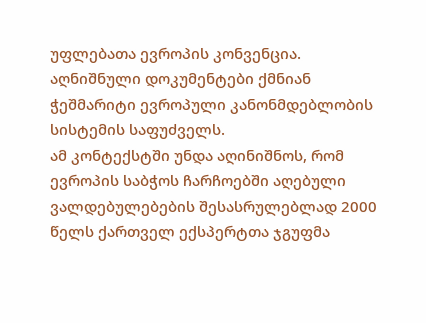უფლებათა ევროპის კონვენცია. აღნიშნული დოკუმენტები ქმნიან ჭეშმარიტი ევროპული კანონმდებლობის სისტემის საფუძველს.
ამ კონტექსტში უნდა აღინიშნოს, რომ ევროპის საბჭოს ჩარჩოებში აღებული ვალდებულებების შესასრულებლად 2000 წელს ქართველ ექსპერტთა ჯგუფმა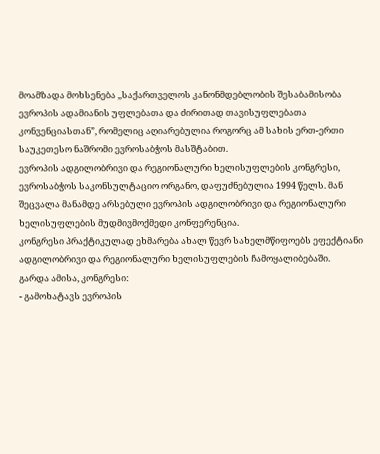მოამზადა მოხსენება ,,საქართველოს კანონმდებლობის შესაბამისობა ევროპის ადამიანის უფლებათა და ძირითად თავისუფლებათა კონვენციასთან”, რომელიც აღიარებულია როგორც ამ სახის ერთ-ერთი საუკეთესო ნაშრომი ევროსაბჭოს მასშტაბით.
ევროპის ადგილობრივი და რეგიონალური ხელისუფლების კონგრესი, ევროსაბჭოს საკონსულტაციო ორგანო, დაფუძნებულია 1994 წელს. მან შეცვალა მანამდე არსებული ევროპის ადგილობრივი და რეგიონალური ხელისუფლების მუდმივმოქმედი კონფერენცია.
კონგრესი პრაქტიკულად ეხმარება ახალ წევრ სახელმწიფოებს ეფექტიანი ადგილობრივი და რეგიონალური ხელისუფლების ჩამოყალიბებაში.
გარდა ამისა, კონგრესი:
- გამოხატავს ევროპის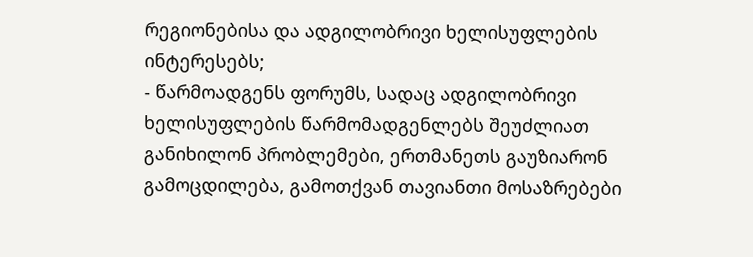რეგიონებისა და ადგილობრივი ხელისუფლების ინტერესებს;
- წარმოადგენს ფორუმს, სადაც ადგილობრივი ხელისუფლების წარმომადგენლებს შეუძლიათ განიხილონ პრობლემები, ერთმანეთს გაუზიარონ გამოცდილება, გამოთქვან თავიანთი მოსაზრებები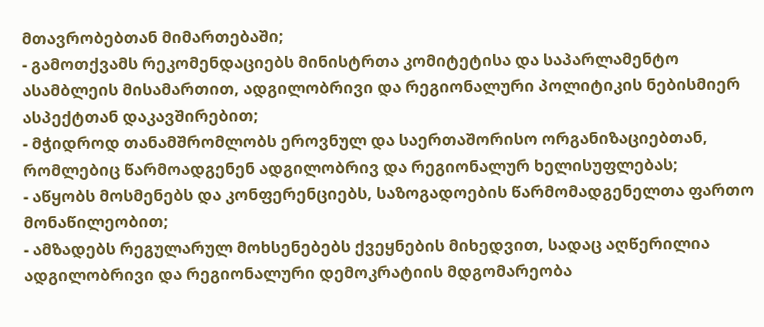მთავრობებთან მიმართებაში;
- გამოთქვამს რეკომენდაციებს მინისტრთა კომიტეტისა და საპარლამენტო ასამბლეის მისამართით, ადგილობრივი და რეგიონალური პოლიტიკის ნებისმიერ ასპექტთან დაკავშირებით;
- მჭიდროდ თანამშრომლობს ეროვნულ და საერთაშორისო ორგანიზაციებთან, რომლებიც წარმოადგენენ ადგილობრივ და რეგიონალურ ხელისუფლებას;
- აწყობს მოსმენებს და კონფერენციებს, საზოგადოების წარმომადგენელთა ფართო მონაწილეობით;
- ამზადებს რეგულარულ მოხსენებებს ქვეყნების მიხედვით, სადაც აღწერილია ადგილობრივი და რეგიონალური დემოკრატიის მდგომარეობა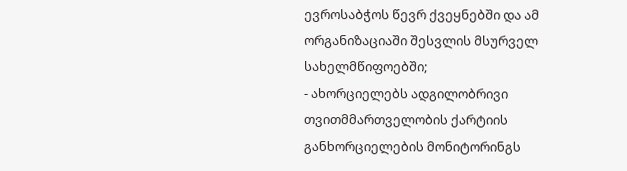ევროსაბჭოს წევრ ქვეყნებში და ამ ორგანიზაციაში შესვლის მსურველ სახელმწიფოებში;
- ახორციელებს ადგილობრივი თვითმმართველობის ქარტიის განხორციელების მონიტორინგს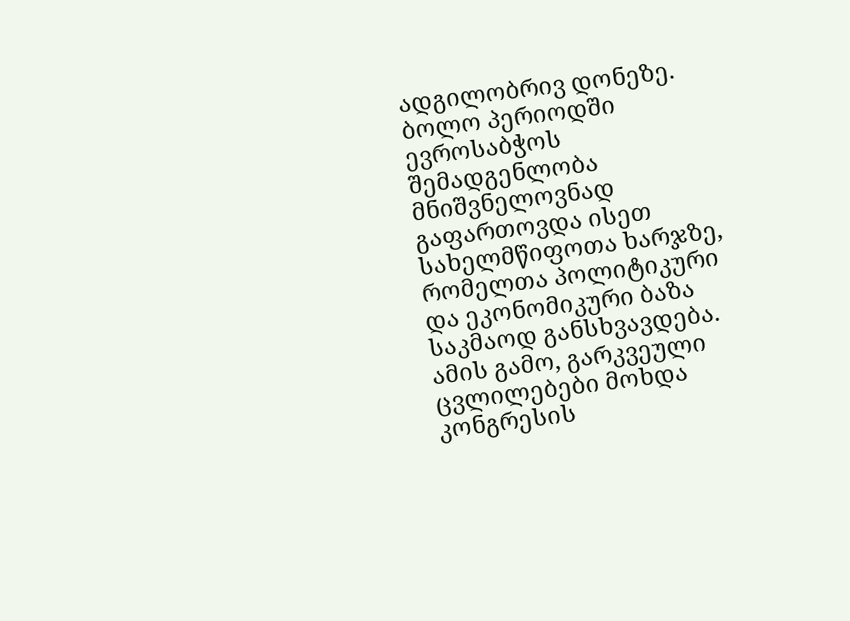ადგილობრივ დონეზე.
ბოლო პერიოდში ევროსაბჭოს შემადგენლობა მნიშვნელოვნად გაფართოვდა ისეთ სახელმწიფოთა ხარჯზე, რომელთა პოლიტიკური და ეკონომიკური ბაზა საკმაოდ განსხვავდება. ამის გამო, გარკვეული ცვლილებები მოხდა კონგრესის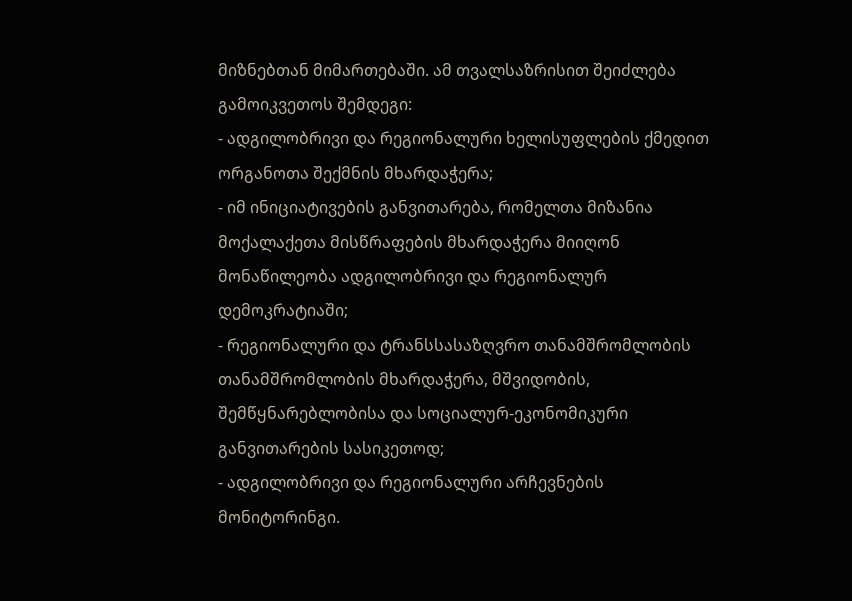მიზნებთან მიმართებაში. ამ თვალსაზრისით შეიძლება გამოიკვეთოს შემდეგი:
- ადგილობრივი და რეგიონალური ხელისუფლების ქმედით ორგანოთა შექმნის მხარდაჭერა;
- იმ ინიციატივების განვითარება, რომელთა მიზანია მოქალაქეთა მისწრაფების მხარდაჭერა მიიღონ მონაწილეობა ადგილობრივი და რეგიონალურ დემოკრატიაში;
- რეგიონალური და ტრანსსასაზღვრო თანამშრომლობის თანამშრომლობის მხარდაჭერა, მშვიდობის, შემწყნარებლობისა და სოციალურ-ეკონომიკური განვითარების სასიკეთოდ;
- ადგილობრივი და რეგიონალური არჩევნების მონიტორინგი.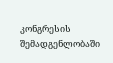კონგრესის შემადგენლობაში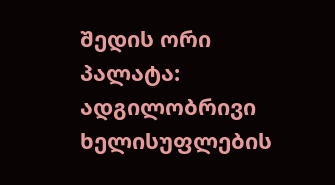შედის ორი პალატა: ადგილობრივი ხელისუფლების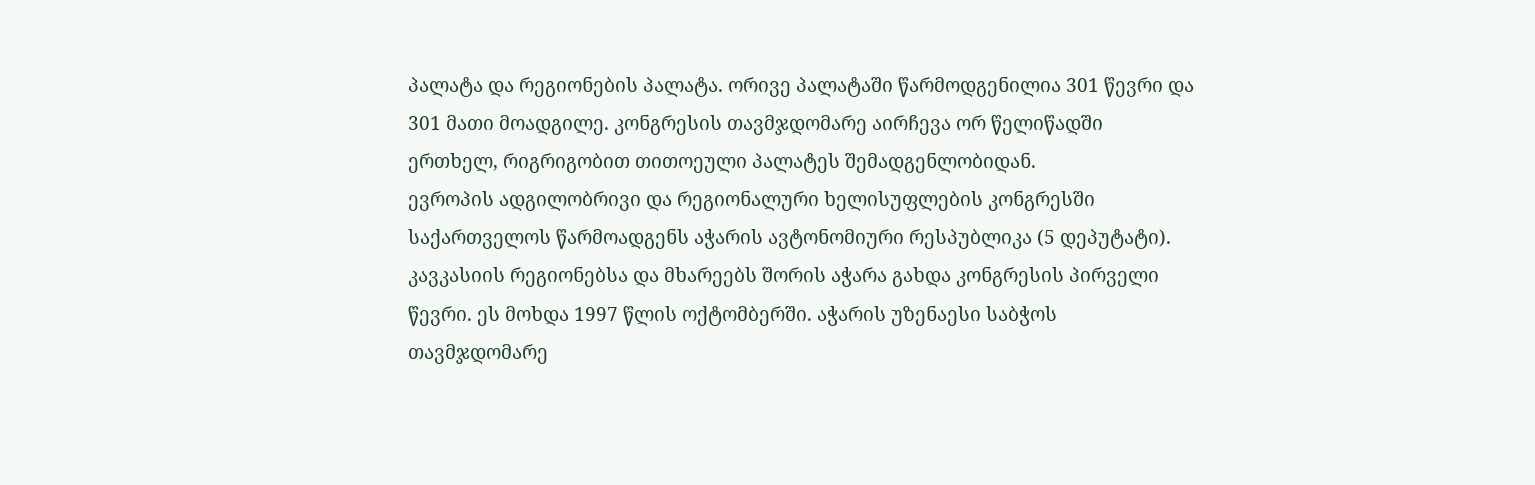პალატა და რეგიონების პალატა. ორივე პალატაში წარმოდგენილია 301 წევრი და 301 მათი მოადგილე. კონგრესის თავმჯდომარე აირჩევა ორ წელიწადში ერთხელ, რიგრიგობით თითოეული პალატეს შემადგენლობიდან.
ევროპის ადგილობრივი და რეგიონალური ხელისუფლების კონგრესში საქართველოს წარმოადგენს აჭარის ავტონომიური რესპუბლიკა (5 დეპუტატი). კავკასიის რეგიონებსა და მხარეებს შორის აჭარა გახდა კონგრესის პირველი წევრი. ეს მოხდა 1997 წლის ოქტომბერში. აჭარის უზენაესი საბჭოს თავმჯდომარე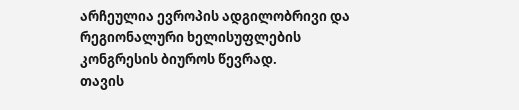არჩეულია ევროპის ადგილობრივი და რეგიონალური ხელისუფლების კონგრესის ბიუროს წევრად.
თავის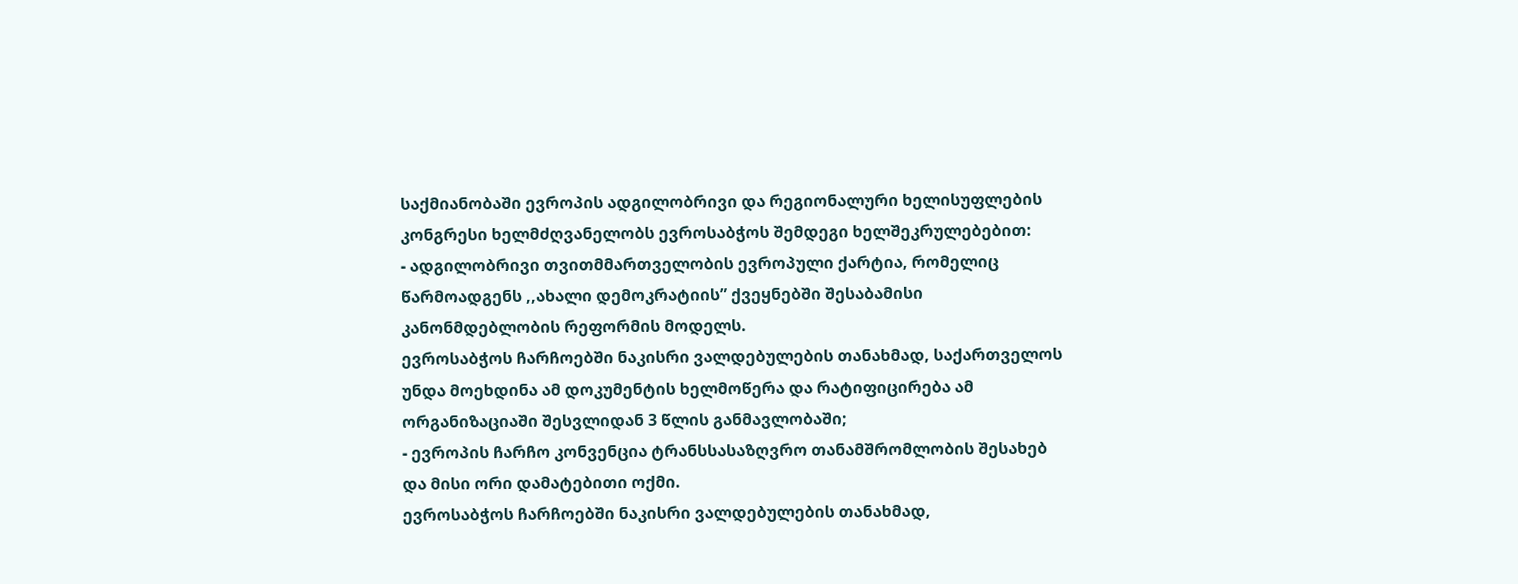საქმიანობაში ევროპის ადგილობრივი და რეგიონალური ხელისუფლების კონგრესი ხელმძღვანელობს ევროსაბჭოს შემდეგი ხელშეკრულებებით:
- ადგილობრივი თვითმმართველობის ევროპული ქარტია, რომელიც წარმოადგენს ,,ახალი დემოკრატიის” ქვეყნებში შესაბამისი კანონმდებლობის რეფორმის მოდელს.
ევროსაბჭოს ჩარჩოებში ნაკისრი ვალდებულების თანახმად, საქართველოს უნდა მოეხდინა ამ დოკუმენტის ხელმოწერა და რატიფიცირება ამ ორგანიზაციაში შესვლიდან 3 წლის განმავლობაში;
- ევროპის ჩარჩო კონვენცია ტრანსსასაზღვრო თანამშრომლობის შესახებ და მისი ორი დამატებითი ოქმი.
ევროსაბჭოს ჩარჩოებში ნაკისრი ვალდებულების თანახმად,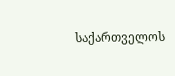საქართველოს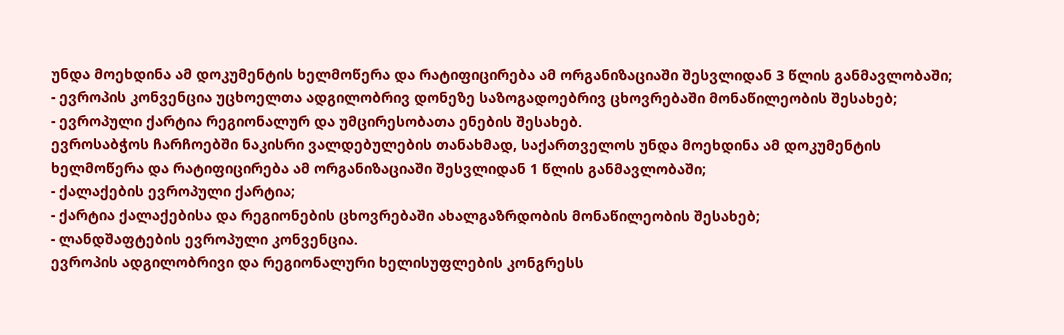უნდა მოეხდინა ამ დოკუმენტის ხელმოწერა და რატიფიცირება ამ ორგანიზაციაში შესვლიდან 3 წლის განმავლობაში;
- ევროპის კონვენცია უცხოელთა ადგილობრივ დონეზე საზოგადოებრივ ცხოვრებაში მონაწილეობის შესახებ;
- ევროპული ქარტია რეგიონალურ და უმცირესობათა ენების შესახებ.
ევროსაბჭოს ჩარჩოებში ნაკისრი ვალდებულების თანახმად, საქართველოს უნდა მოეხდინა ამ დოკუმენტის ხელმოწერა და რატიფიცირება ამ ორგანიზაციაში შესვლიდან 1 წლის განმავლობაში;
- ქალაქების ევროპული ქარტია;
- ქარტია ქალაქებისა და რეგიონების ცხოვრებაში ახალგაზრდობის მონაწილეობის შესახებ;
- ლანდშაფტების ევროპული კონვენცია.
ევროპის ადგილობრივი და რეგიონალური ხელისუფლების კონგრესს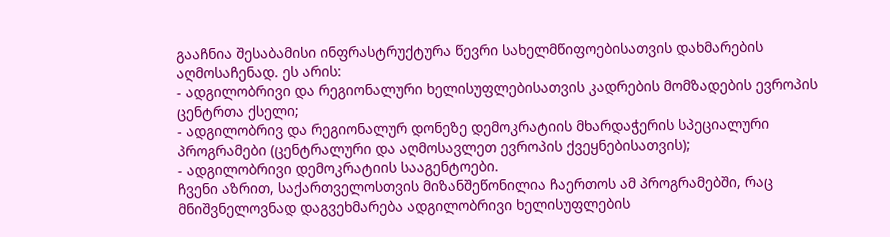გააჩნია შესაბამისი ინფრასტრუქტურა წევრი სახელმწიფოებისათვის დახმარების აღმოსაჩენად. ეს არის:
- ადგილობრივი და რეგიონალური ხელისუფლებისათვის კადრების მომზადების ევროპის ცენტრთა ქსელი;
- ადგილობრივ და რეგიონალურ დონეზე დემოკრატიის მხარდაჭერის სპეციალური პროგრამები (ცენტრალური და აღმოსავლეთ ევროპის ქვეყნებისათვის);
- ადგილობრივი დემოკრატიის სააგენტოები.
ჩვენი აზრით, საქართველოსთვის მიზანშეწონილია ჩაერთოს ამ პროგრამებში, რაც მნიშვნელოვნად დაგვეხმარება ადგილობრივი ხელისუფლების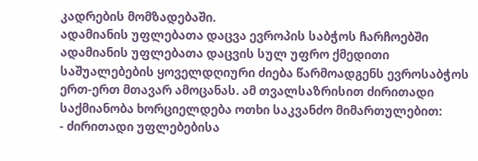კადრების მომზადებაში.
ადამიანის უფლებათა დაცვა ევროპის საბჭოს ჩარჩოებში
ადამიანის უფლებათა დაცვის სულ უფრო ქმედითი საშუალებების ყოველდღიური ძიება წარმოადგენს ევროსაბჭოს ერთ-ერთ მთავარ ამოცანას. ამ თვალსაზრისით ძირითადი საქმიანობა ხორციელდება ოთხი საკვანძო მიმართულებით:
- ძირითადი უფლებებისა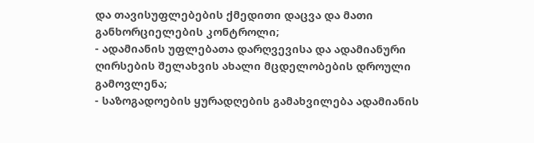და თავისუფლებების ქმედითი დაცვა და მათი განხორციელების კონტროლი;
- ადამიანის უფლებათა დარღვევისა და ადამიანური ღირსების შელახვის ახალი მცდელობების დროული გამოვლენა;
- საზოგადოების ყურადღების გამახვილება ადამიანის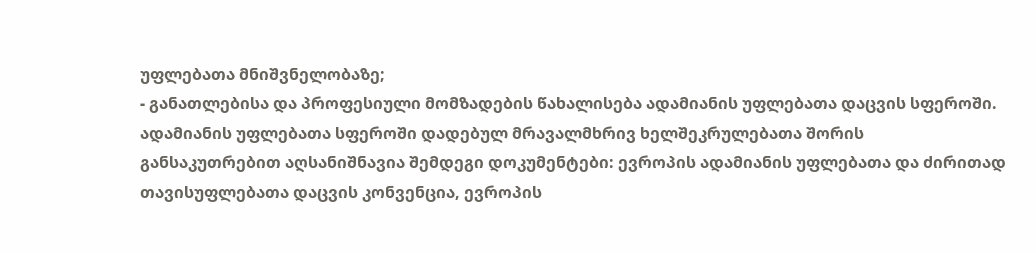უფლებათა მნიშვნელობაზე;
- განათლებისა და პროფესიული მომზადების წახალისება ადამიანის უფლებათა დაცვის სფეროში.
ადამიანის უფლებათა სფეროში დადებულ მრავალმხრივ ხელშეკრულებათა შორის განსაკუთრებით აღსანიშნავია შემდეგი დოკუმენტები: ევროპის ადამიანის უფლებათა და ძირითად თავისუფლებათა დაცვის კონვენცია, ევროპის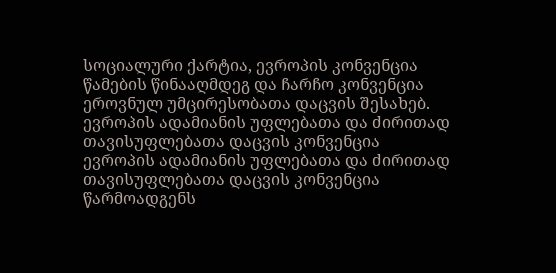სოციალური ქარტია, ევროპის კონვენცია წამების წინააღმდეგ და ჩარჩო კონვენცია ეროვნულ უმცირესობათა დაცვის შესახებ.
ევროპის ადამიანის უფლებათა და ძირითად თავისუფლებათა დაცვის კონვენცია
ევროპის ადამიანის უფლებათა და ძირითად თავისუფლებათა დაცვის კონვენცია წარმოადგენს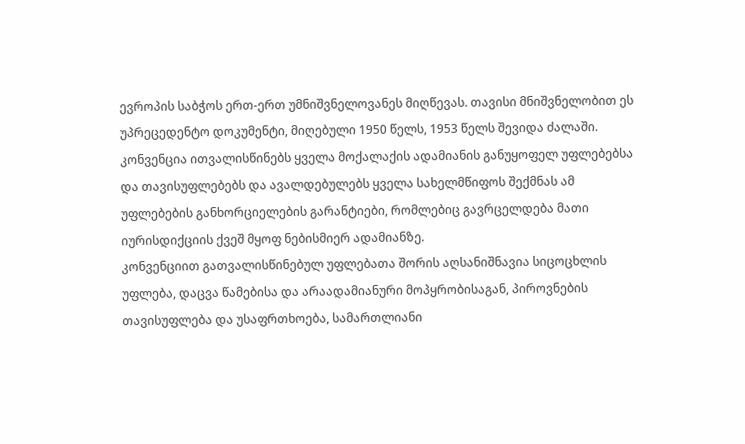ევროპის საბჭოს ერთ-ერთ უმნიშვნელოვანეს მიღწევას. თავისი მნიშვნელობით ეს უპრეცედენტო დოკუმენტი, მიღებული 1950 წელს, 1953 წელს შევიდა ძალაში. კონვენცია ითვალისწინებს ყველა მოქალაქის ადამიანის განუყოფელ უფლებებსა და თავისუფლებებს და ავალდებულებს ყველა სახელმწიფოს შექმნას ამ უფლებების განხორციელების გარანტიები, რომლებიც გავრცელდება მათი იურისდიქციის ქვეშ მყოფ ნებისმიერ ადამიანზე.
კონვენციით გათვალისწინებულ უფლებათა შორის აღსანიშნავია სიცოცხლის უფლება, დაცვა წამებისა და არაადამიანური მოპყრობისაგან, პიროვნების თავისუფლება და უსაფრთხოება, სამართლიანი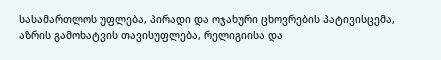სასამართლოს უფლება, პირადი და ოჯახური ცხოვრების პატივისცემა, აზრის გამოხატვის თავისუფლება, რელიგიისა და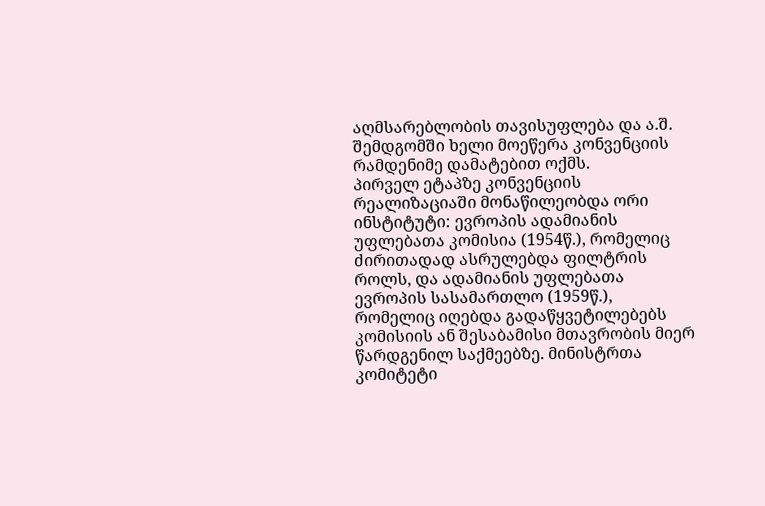აღმსარებლობის თავისუფლება და ა.შ. შემდგომში ხელი მოეწერა კონვენციის რამდენიმე დამატებით ოქმს.
პირველ ეტაპზე კონვენციის რეალიზაციაში მონაწილეობდა ორი ინსტიტუტი: ევროპის ადამიანის უფლებათა კომისია (1954წ.), რომელიც ძირითადად ასრულებდა ფილტრის როლს, და ადამიანის უფლებათა ევროპის სასამართლო (1959წ.), რომელიც იღებდა გადაწყვეტილებებს კომისიის ან შესაბამისი მთავრობის მიერ წარდგენილ საქმეებზე. მინისტრთა კომიტეტი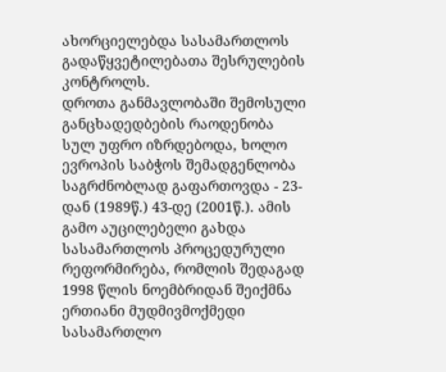ახორციელებდა სასამართლოს გადაწყვეტილებათა შესრულების კონტროლს.
დროთა განმავლობაში შემოსული განცხადედბების რაოდენობა სულ უფრო იზრდებოდა, ხოლო ევროპის საბჭოს შემადგენლობა საგრძნობლად გაფართოვდა - 23-დან (1989წ.) 43-დე (2001წ.). ამის გამო აუცილებელი გახდა სასამართლოს პროცედურული რეფორმირება, რომლის შედაგად 1998 წლის ნოემბრიდან შეიქმნა ერთიანი მუდმივმოქმედი სასამართლო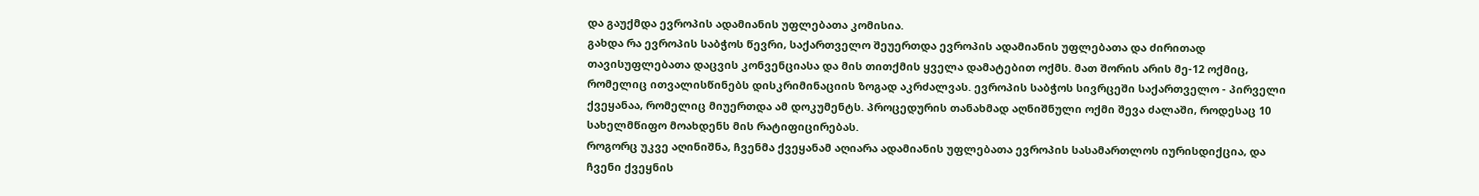და გაუქმდა ევროპის ადამიანის უფლებათა კომისია.
გახდა რა ევროპის საბჭოს წევრი, საქართველო შეუერთდა ევროპის ადამიანის უფლებათა და ძირითად თავისუფლებათა დაცვის კონვენციასა და მის თითქმის ყველა დამატებით ოქმს. მათ შორის არის მე-12 ოქმიც, რომელიც ითვალისწინებს დისკრიმინაციის ზოგად აკრძალვას. ევროპის საბჭოს სივრცეში საქართველო - პირველი ქვეყანაა, რომელიც მიუერთდა ამ დოკუმენტს. პროცედურის თანახმად აღნიშნული ოქმი შევა ძალაში, როდესაც 10 სახელმწიფო მოახდენს მის რატიფიცირებას.
როგორც უკვე აღინიშნა, ჩვენმა ქვეყანამ აღიარა ადამიანის უფლებათა ევროპის სასამართლოს იურისდიქცია, და ჩვენი ქვეყნის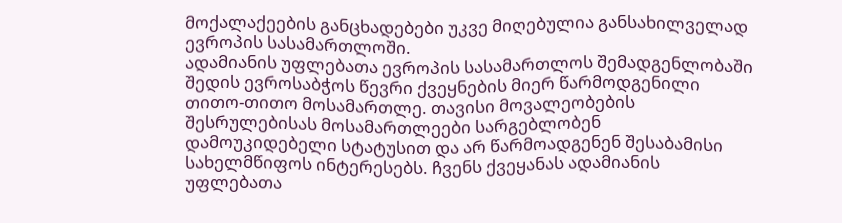მოქალაქეების განცხადებები უკვე მიღებულია განსახილველად ევროპის სასამართლოში.
ადამიანის უფლებათა ევროპის სასამართლოს შემადგენლობაში შედის ევროსაბჭოს წევრი ქვეყნების მიერ წარმოდგენილი თითო-თითო მოსამართლე. თავისი მოვალეობების შესრულებისას მოსამართლეები სარგებლობენ დამოუკიდებელი სტატუსით და არ წარმოადგენენ შესაბამისი სახელმწიფოს ინტერესებს. ჩვენს ქვეყანას ადამიანის უფლებათა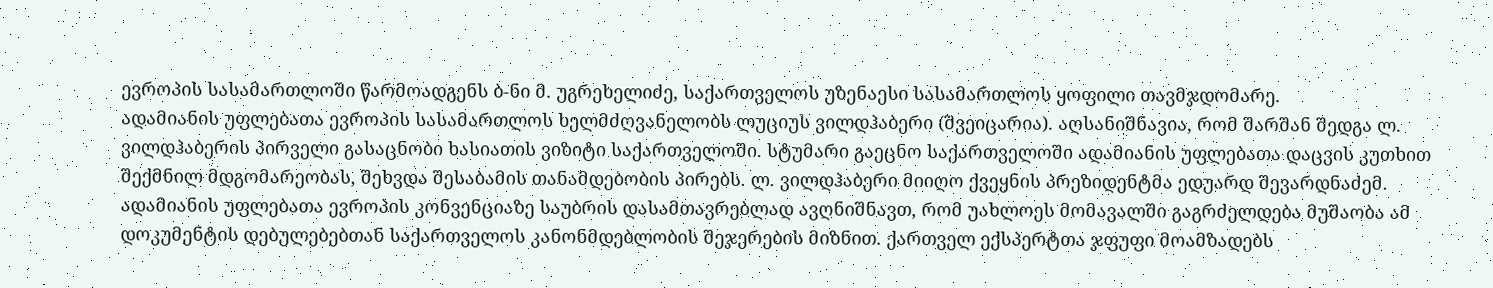ევროპის სასამართლოში წარმოადგენს ბ-ნი მ. უგრეხელიძე, საქართველოს უზენაესი სასამართლოს ყოფილი თავმჯდომარე.
ადამიანის უფლებათა ევროპის სასამართლოს ხელმძღვანელობს ლუციუს ვილდჰაბერი (შვეიცარია). აღსანიშნავია, რომ შარშან შედგა ლ. ვილდჰაბერის პირველი გასაცნობი ხასიათის ვიზიტი საქართველოში. სტუმარი გაეცნო საქართველოში ადამიანის უფლებათა დაცვის კუთხით შექმნილ მდგომარეობას, შეხვდა შესაბამის თანამდებობის პირებს. ლ. ვილდჰაბერი მიიღო ქვეყნის პრეზიდენტმა ედუარდ შევარდნაძემ.
ადამიანის უფლებათა ევროპის კონვენციაზე საუბრის დასამთავრებლად ავღნიშნავთ, რომ უახლოეს მომავალში გაგრძელდება მუშაობა ამ დოკუმენტის დებულებებთან საქართველოს კანონმდებლობის შეჯერების მიზნით. ქართველ ექსპერტთა ჯფუფი მოამზადებს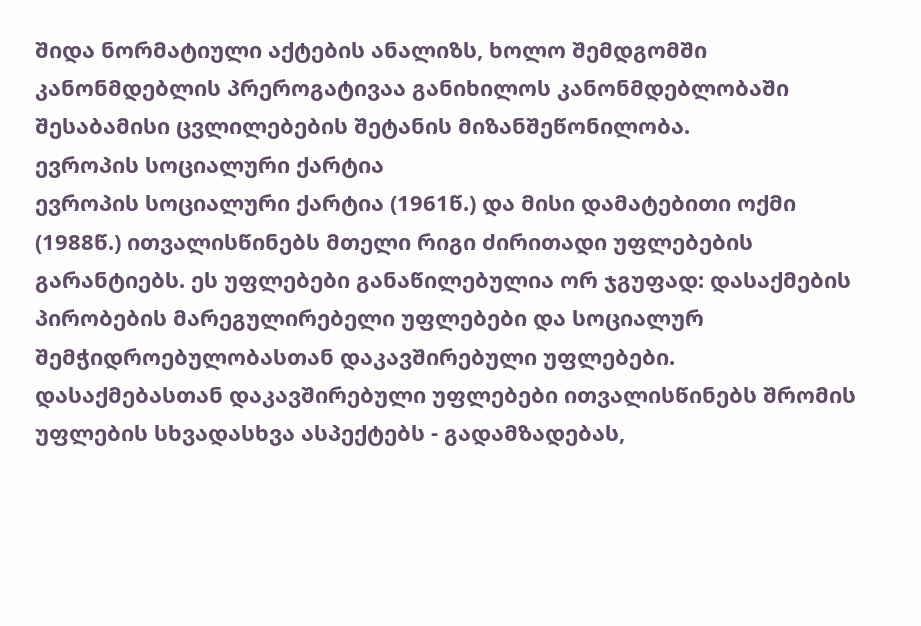შიდა ნორმატიული აქტების ანალიზს, ხოლო შემდგომში კანონმდებლის პრეროგატივაა განიხილოს კანონმდებლობაში შესაბამისი ცვლილებების შეტანის მიზანშეწონილობა.
ევროპის სოციალური ქარტია
ევროპის სოციალური ქარტია (1961წ.) და მისი დამატებითი ოქმი (1988წ.) ითვალისწინებს მთელი რიგი ძირითადი უფლებების გარანტიებს. ეს უფლებები განაწილებულია ორ ჯგუფად: დასაქმების პირობების მარეგულირებელი უფლებები და სოციალურ შემჭიდროებულობასთან დაკავშირებული უფლებები.
დასაქმებასთან დაკავშირებული უფლებები ითვალისწინებს შრომის უფლების სხვადასხვა ასპექტებს - გადამზადებას,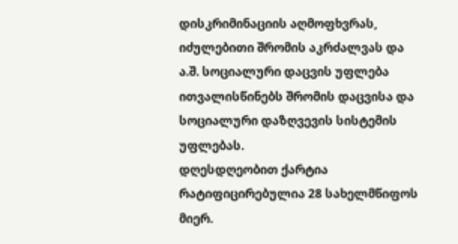დისკრიმინაციის აღმოფხვრას, იძულებითი შრომის აკრძალვას და ა.შ. სოციალური დაცვის უფლება ითვალისწინებს შრომის დაცვისა და სოციალური დაზღვევის სისტემის უფლებას.
დღესდღეობით ქარტია რატიფიცირებულია 28 სახელმწიფოს მიერ.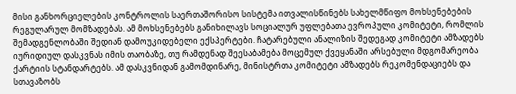მისი განხორციელების კონტროლის საერთაშორისო სისტემა ითვალისწინებს სახელმწიფო მოხსენებების რეგულარულ მომზადებას. ამ მოხსენებებს განიხილავს სოციალურ უფლებათა ევროპული კომიტეტი, რომლის შემადგენლობაში შედიან დამოუკიდებელი ექსპერტები. ჩატარებული ანალიზის შედეგად კომიტეტი ამზადებს იურიდიულ დასკვნას იმის თაობაზე, თუ რამდენად შეესაბამება მოცემულ ქვეყანაში არსებული მდგომარეობა ქარტიის სტანდარტებს. ამ დასკვნიდან გამომდინარე, მინისტრთა კომიტეტი ამზადებს რეკომენდაციებს და სთავაზობს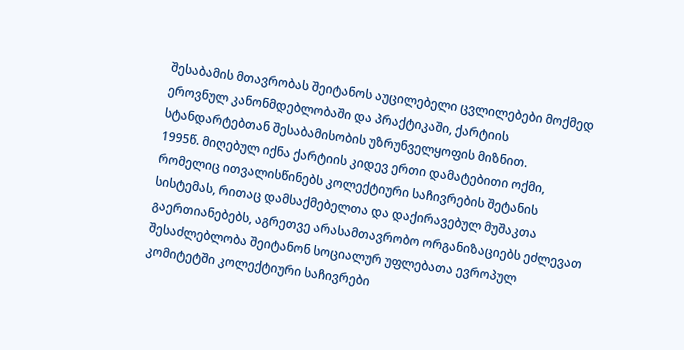შესაბამის მთავრობას შეიტანოს აუცილებელი ცვლილებები მოქმედ ეროვნულ კანონმდებლობაში და პრაქტიკაში, ქარტიის სტანდარტებთან შესაბამისობის უზრუნველყოფის მიზნით.
1995წ. მიღებულ იქნა ქარტიის კიდევ ერთი დამატებითი ოქმი, რომელიც ითვალისწინებს კოლექტიური საჩივრების შეტანის სისტემას, რითაც დამსაქმებელთა და დაქირავებულ მუშაკთა გაერთიანებებს, აგრეთვე არასამთავრობო ორგანიზაციებს ეძლევათ შესაძლებლობა შეიტანონ სოციალურ უფლებათა ევროპულ კომიტეტში კოლექტიური საჩივრები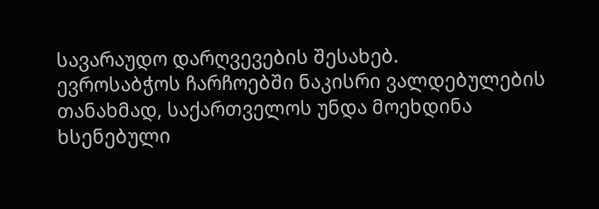სავარაუდო დარღვევების შესახებ.
ევროსაბჭოს ჩარჩოებში ნაკისრი ვალდებულების თანახმად, საქართველოს უნდა მოეხდინა ხსენებული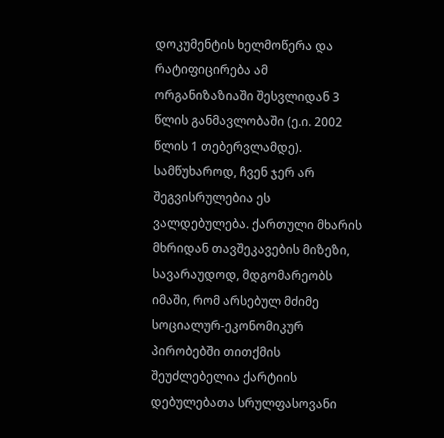დოკუმენტის ხელმოწერა და რატიფიცირება ამ ორგანიზაზიაში შესვლიდან 3 წლის განმავლობაში (ე.ი. 2002 წლის 1 თებერვლამდე). სამწუხაროდ, ჩვენ ჯერ არ შეგვისრულებია ეს ვალდებულება. ქართული მხარის მხრიდან თავშეკავების მიზეზი, სავარაუდოდ, მდგომარეობს იმაში, რომ არსებულ მძიმე სოციალურ-ეკონომიკურ პირობებში თითქმის შეუძლებელია ქარტიის დებულებათა სრულფასოვანი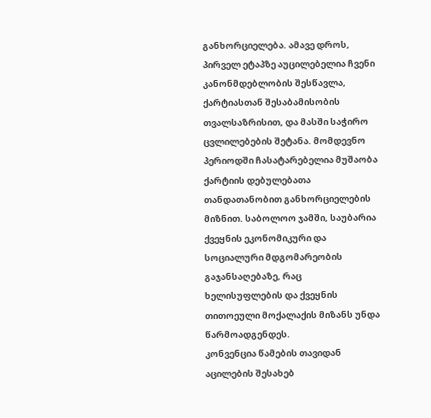განხორციელება. ამავე დროს, პირველ ეტაპზე აუცილებელია ჩვენი კანონმდებლობის შესწავლა, ქარტიასთან შესაბამისობის თვალსაზრისით, და მასში საჭირო ცვლილებების შეტანა. მომდევნო პერიოდში ჩასატარებელია მუშაობა ქარტიის დებულებათა თანდათანობით განხორციელების მიზნით. საბოლოო ჯამში, საუბარია ქვეყნის ეკონომიკური და სოციალური მდგომარეობის გაჯანსაღებაზე, რაც ხელისუფლების და ქვეყნის თითოეული მოქალაქის მიზანს უნდა წარმოადგენდეს.
კონვენცია წამების თავიდან აცილების შესახებ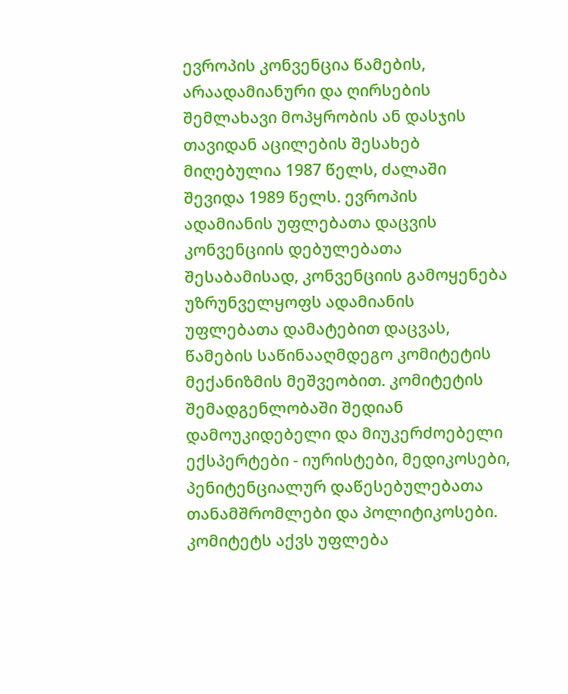ევროპის კონვენცია წამების, არაადამიანური და ღირსების შემლახავი მოპყრობის ან დასჯის თავიდან აცილების შესახებ მიღებულია 1987 წელს, ძალაში შევიდა 1989 წელს. ევროპის ადამიანის უფლებათა დაცვის კონვენციის დებულებათა შესაბამისად, კონვენციის გამოყენება უზრუნველყოფს ადამიანის უფლებათა დამატებით დაცვას, წამების საწინააღმდეგო კომიტეტის მექანიზმის მეშვეობით. კომიტეტის შემადგენლობაში შედიან დამოუკიდებელი და მიუკერძოებელი ექსპერტები - იურისტები, მედიკოსები, პენიტენციალურ დაწესებულებათა თანამშრომლები და პოლიტიკოსები.
კომიტეტს აქვს უფლება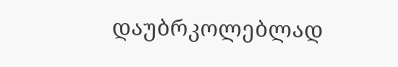დაუბრკოლებლად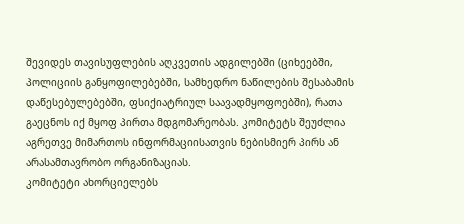შევიდეს თავისუფლების აღკვეთის ადგილებში (ციხეებში, პოლიციის განყოფილებებში, სამხედრო ნაწილების შესაბამის დაწესებულებებში, ფსიქიატრიულ საავადმყოფოებში), რათა გაეცნოს იქ მყოფ პირთა მდგომარეობას. კომიტეტს შეუძლია აგრეთვე მიმართოს ინფორმაციისათვის ნებისმიერ პირს ან არასამთავრობო ორგანიზაციას.
კომიტეტი ახორციელებს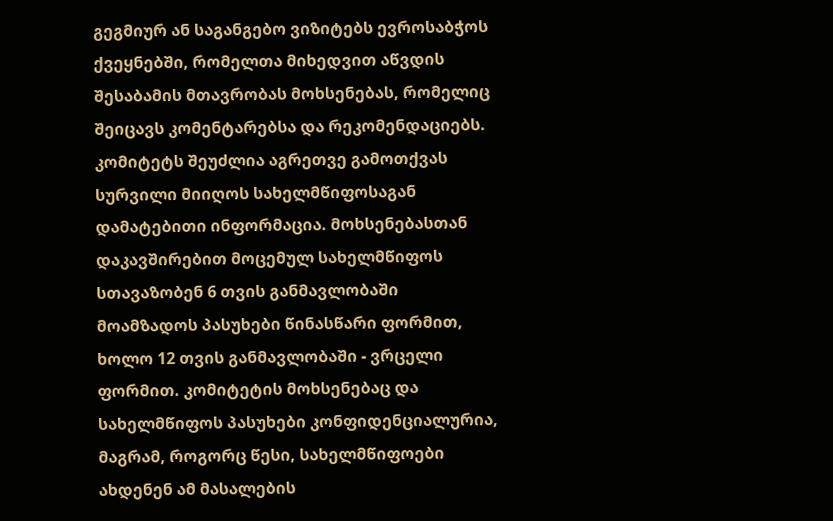გეგმიურ ან საგანგებო ვიზიტებს ევროსაბჭოს ქვეყნებში, რომელთა მიხედვით აწვდის შესაბამის მთავრობას მოხსენებას, რომელიც შეიცავს კომენტარებსა და რეკომენდაციებს. კომიტეტს შეუძლია აგრეთვე გამოთქვას სურვილი მიიღოს სახელმწიფოსაგან დამატებითი ინფორმაცია. მოხსენებასთან დაკავშირებით მოცემულ სახელმწიფოს სთავაზობენ 6 თვის განმავლობაში მოამზადოს პასუხები წინასწარი ფორმით, ხოლო 12 თვის განმავლობაში - ვრცელი ფორმით. კომიტეტის მოხსენებაც და სახელმწიფოს პასუხები კონფიდენციალურია, მაგრამ, როგორც წესი, სახელმწიფოები ახდენენ ამ მასალების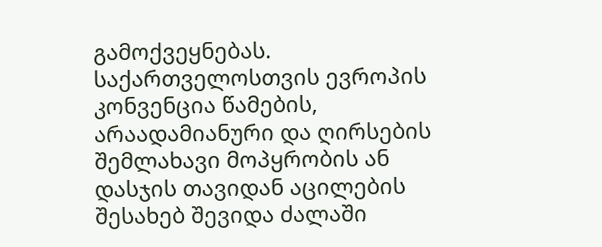გამოქვეყნებას.
საქართველოსთვის ევროპის კონვენცია წამების, არაადამიანური და ღირსების შემლახავი მოპყრობის ან დასჯის თავიდან აცილების შესახებ შევიდა ძალაში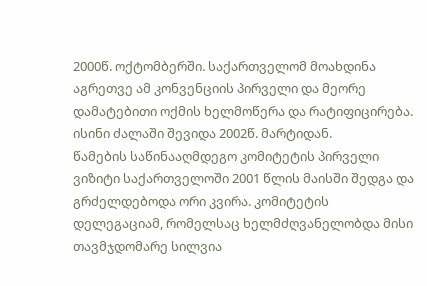2000წ. ოქტომბერში. საქართველომ მოახდინა აგრეთვე ამ კონვენციის პირველი და მეორე დამატებითი ოქმის ხელმოწერა და რატიფიცირება. ისინი ძალაში შევიდა 2002წ. მარტიდან.
წამების საწინააღმდეგო კომიტეტის პირველი ვიზიტი საქართველოში 2001 წლის მაისში შედგა და გრძელდებოდა ორი კვირა. კომიტეტის დელეგაციამ, რომელსაც ხელმძღვანელობდა მისი თავმჯდომარე სილვია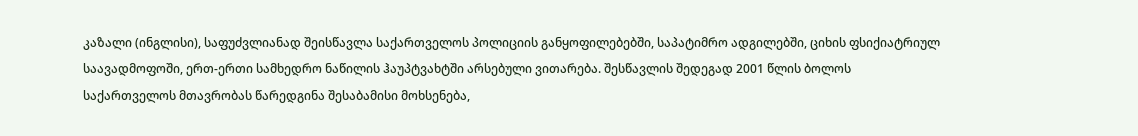კაზალი (ინგლისი), საფუძვლიანად შეისწავლა საქართველოს პოლიციის განყოფილებებში, საპატიმრო ადგილებში, ციხის ფსიქიატრიულ საავადმოფოში, ერთ-ერთი სამხედრო ნაწილის ჰაუპტვახტში არსებული ვითარება. შესწავლის შედეგად 2001 წლის ბოლოს საქართველოს მთავრობას წარედგინა შესაბამისი მოხსენება,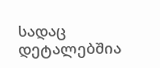სადაც დეტალებშია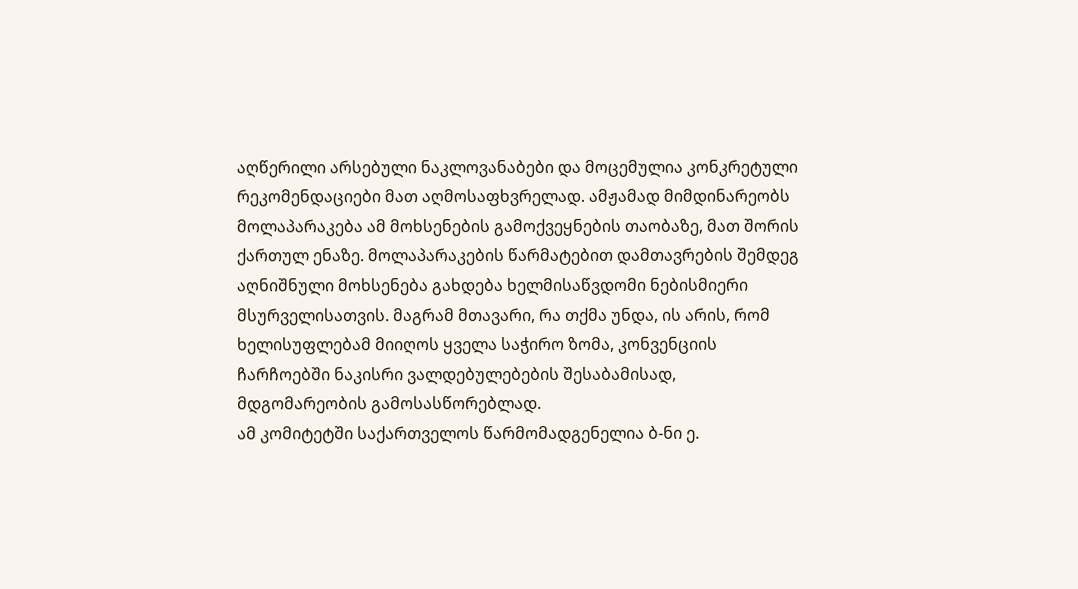აღწერილი არსებული ნაკლოვანაბები და მოცემულია კონკრეტული რეკომენდაციები მათ აღმოსაფხვრელად. ამჟამად მიმდინარეობს მოლაპარაკება ამ მოხსენების გამოქვეყნების თაობაზე, მათ შორის ქართულ ენაზე. მოლაპარაკების წარმატებით დამთავრების შემდეგ აღნიშნული მოხსენება გახდება ხელმისაწვდომი ნებისმიერი მსურველისათვის. მაგრამ მთავარი, რა თქმა უნდა, ის არის, რომ ხელისუფლებამ მიიღოს ყველა საჭირო ზომა, კონვენციის ჩარჩოებში ნაკისრი ვალდებულებების შესაბამისად, მდგომარეობის გამოსასწორებლად.
ამ კომიტეტში საქართველოს წარმომადგენელია ბ-ნი ე.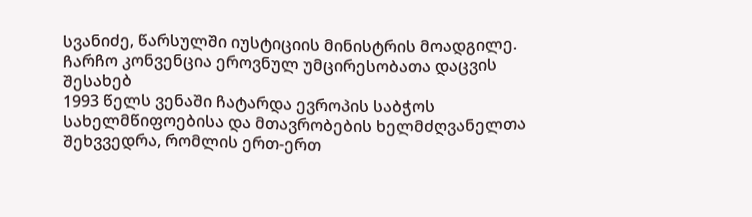სვანიძე, წარსულში იუსტიციის მინისტრის მოადგილე.
ჩარჩო კონვენცია ეროვნულ უმცირესობათა დაცვის შესახებ
1993 წელს ვენაში ჩატარდა ევროპის საბჭოს სახელმწიფოებისა და მთავრობების ხელმძღვანელთა შეხვვედრა, რომლის ერთ-ერთ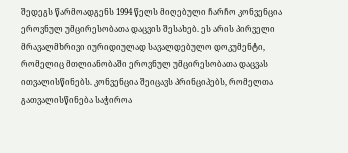შედეგს წარმოადგენს 1994 წელს მიღებული ჩარჩო კონვენცია ეროვნულ უმცირესობათა დაცვის შესახებ. ეს არის პირველი მრავალმხრივი იურიდიულად სავალდებულო დოკუმენტი, რომელიც მთლიანობაში ეროვნულ უმცირესობათა დაცვას ითვალისწინებს. კონვენცია შეიცავს პრინციპებს, რომელთა გათვალისწინება საჭიროა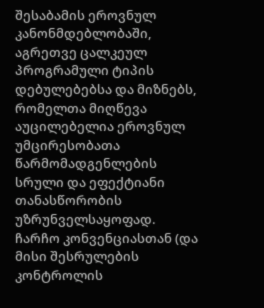შესაბამის ეროვნულ კანონმდებლობაში, აგრეთვე ცალკეულ პროგრამული ტიპის დებულებებსა და მიზნებს, რომელთა მიღწევა აუცილებელია ეროვნულ უმცირესობათა წარმომადგენლების სრული და ეფექტიანი თანასწორობის უზრუნველსაყოფად.
ჩარჩო კონვენციასთან (და მისი შესრულების კონტროლის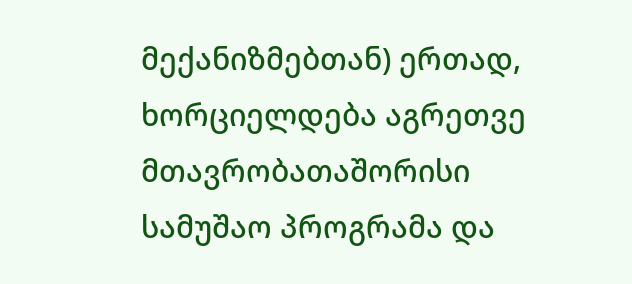მექანიზმებთან) ერთად, ხორციელდება აგრეთვე მთავრობათაშორისი სამუშაო პროგრამა და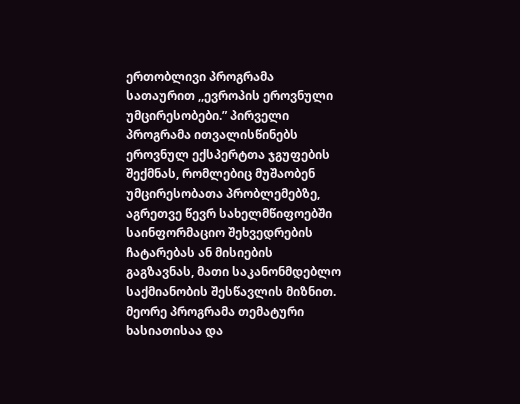ერთობლივი პროგრამა სათაურით ,,ევროპის ეროვნული უმცირესობები.” პირველი პროგრამა ითვალისწინებს ეროვნულ ექსპერტთა ჯგუფების შექმნას, რომლებიც მუშაობენ უმცირესობათა პრობლემებზე, აგრეთვე წევრ სახელმწიფოებში საინფორმაციო შეხვედრების ჩატარებას ან მისიების გაგზავნას, მათი საკანონმდებლო საქმიანობის შესწავლის მიზნით. მეორე პროგრამა თემატური ხასიათისაა და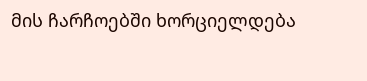მის ჩარჩოებში ხორციელდება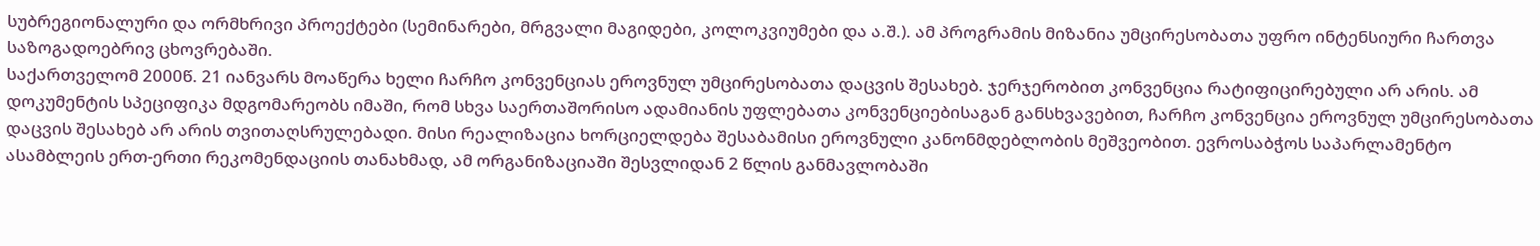სუბრეგიონალური და ორმხრივი პროექტები (სემინარები, მრგვალი მაგიდები, კოლოკვიუმები და ა.შ.). ამ პროგრამის მიზანია უმცირესობათა უფრო ინტენსიური ჩართვა საზოგადოებრივ ცხოვრებაში.
საქართველომ 2000წ. 21 იანვარს მოაწერა ხელი ჩარჩო კონვენციას ეროვნულ უმცირესობათა დაცვის შესახებ. ჯერჯერობით კონვენცია რატიფიცირებული არ არის. ამ დოკუმენტის სპეციფიკა მდგომარეობს იმაში, რომ სხვა საერთაშორისო ადამიანის უფლებათა კონვენციებისაგან განსხვავებით, ჩარჩო კონვენცია ეროვნულ უმცირესობათა დაცვის შესახებ არ არის თვითაღსრულებადი. მისი რეალიზაცია ხორციელდება შესაბამისი ეროვნული კანონმდებლობის მეშვეობით. ევროსაბჭოს საპარლამენტო ასამბლეის ერთ-ერთი რეკომენდაციის თანახმად, ამ ორგანიზაციაში შესვლიდან 2 წლის განმავლობაში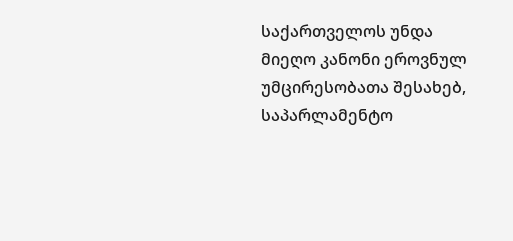საქართველოს უნდა მიეღო კანონი ეროვნულ უმცირესობათა შესახებ, საპარლამენტო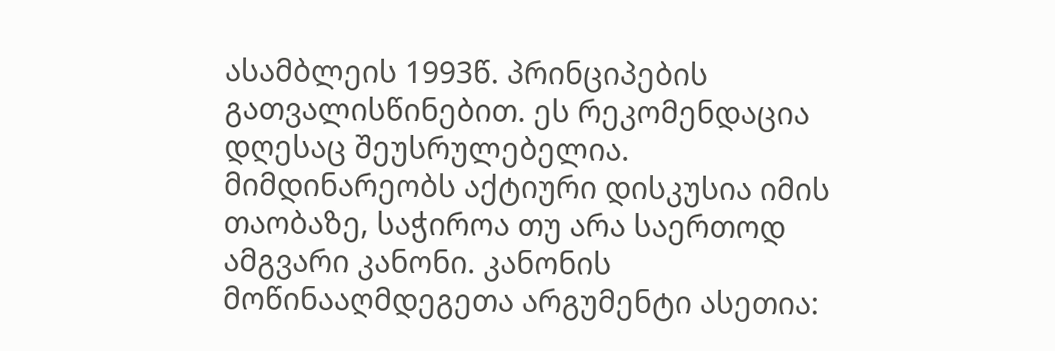ასამბლეის 1993წ. პრინციპების გათვალისწინებით. ეს რეკომენდაცია დღესაც შეუსრულებელია.
მიმდინარეობს აქტიური დისკუსია იმის თაობაზე, საჭიროა თუ არა საერთოდ ამგვარი კანონი. კანონის მოწინააღმდეგეთა არგუმენტი ასეთია: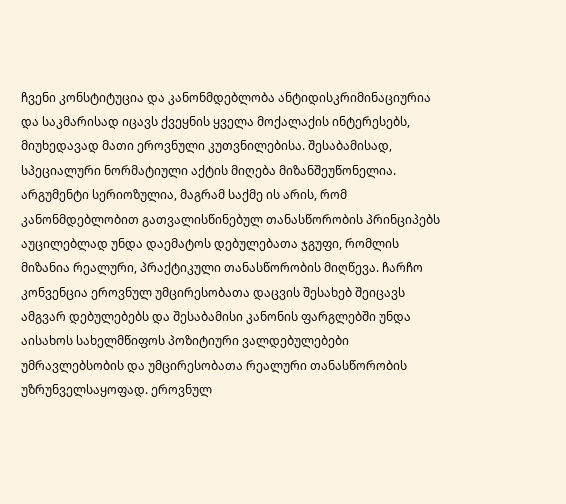ჩვენი კონსტიტუცია და კანონმდებლობა ანტიდისკრიმინაციურია და საკმარისად იცავს ქვეყნის ყველა მოქალაქის ინტერესებს, მიუხედავად მათი ეროვნული კუთვნილებისა. შესაბამისად, სპეციალური ნორმატიული აქტის მიღება მიზანშეუწონელია. არგუმენტი სერიოზულია, მაგრამ საქმე ის არის, რომ კანონმდებლობით გათვალისწინებულ თანასწორობის პრინციპებს აუცილებლად უნდა დაემატოს დებულებათა ჯგუფი, რომლის მიზანია რეალური, პრაქტიკული თანასწორობის მიღწევა. ჩარჩო კონვენცია ეროვნულ უმცირესობათა დაცვის შესახებ შეიცავს ამგვარ დებულებებს და შესაბამისი კანონის ფარგლებში უნდა აისახოს სახელმწიფოს პოზიტიური ვალდებულებები უმრავლებსობის და უმცირესობათა რეალური თანასწორობის უზრუნველსაყოფად. ეროვნულ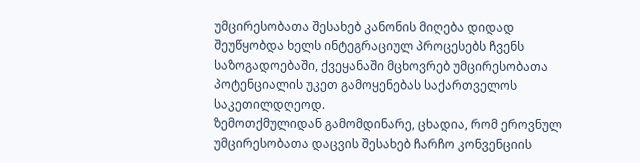უმცირესობათა შესახებ კანონის მიღება დიდად შეუწყობდა ხელს ინტეგრაციულ პროცესებს ჩვენს საზოგადოებაში, ქვეყანაში მცხოვრებ უმცირესობათა პოტენციალის უკეთ გამოყენებას საქართველოს საკეთილდღეოდ.
ზემოთქმულიდან გამომდინარე, ცხადია, რომ ეროვნულ უმცირესობათა დაცვის შესახებ ჩარჩო კონვენციის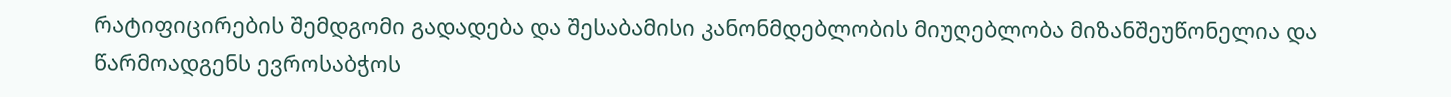რატიფიცირების შემდგომი გადადება და შესაბამისი კანონმდებლობის მიუღებლობა მიზანშეუწონელია და წარმოადგენს ევროსაბჭოს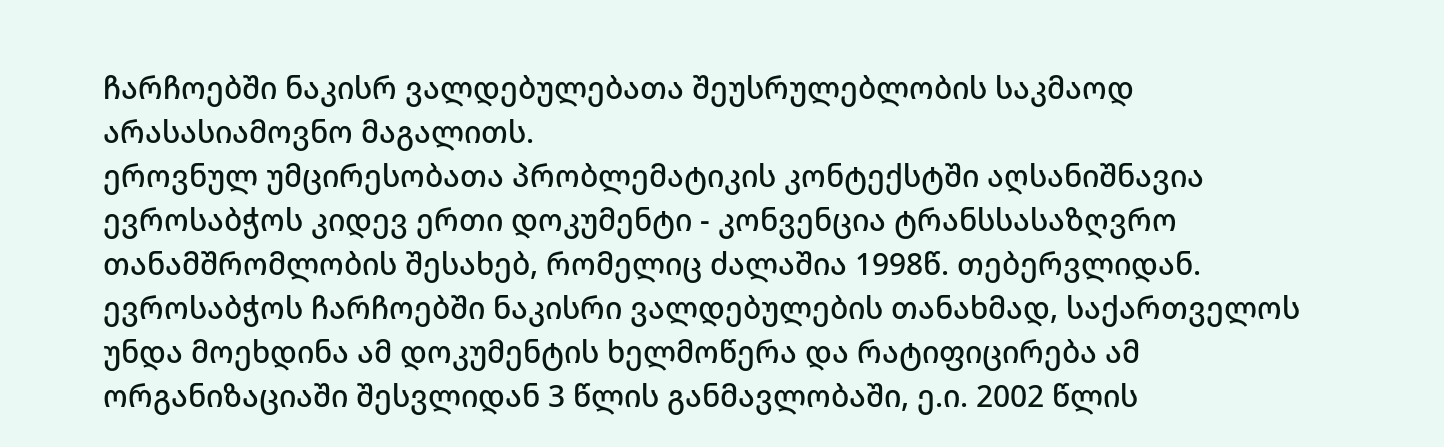ჩარჩოებში ნაკისრ ვალდებულებათა შეუსრულებლობის საკმაოდ არასასიამოვნო მაგალითს.
ეროვნულ უმცირესობათა პრობლემატიკის კონტექსტში აღსანიშნავია ევროსაბჭოს კიდევ ერთი დოკუმენტი - კონვენცია ტრანსსასაზღვრო თანამშრომლობის შესახებ, რომელიც ძალაშია 1998წ. თებერვლიდან. ევროსაბჭოს ჩარჩოებში ნაკისრი ვალდებულების თანახმად, საქართველოს უნდა მოეხდინა ამ დოკუმენტის ხელმოწერა და რატიფიცირება ამ ორგანიზაციაში შესვლიდან 3 წლის განმავლობაში, ე.ი. 2002 წლის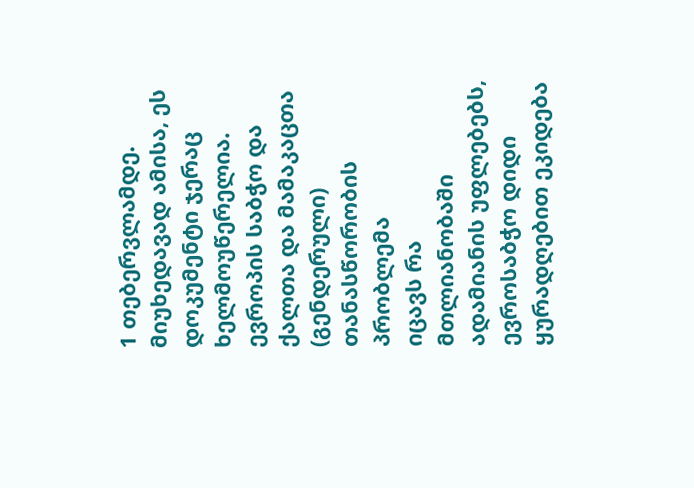1 თებერვლამდე. მიუხედავად ამისა, ეს დოკუმენტი ჯერაც ხელმოუწერელია.
ევროპის საბჭო და ქალთა და მამაკაცთა (გენდერული) თანასწორობის პრობლემა
იცავს რა მთლიანობაში ადამიანის უფლებებს, ევროსაბჭო დიდი ყურადღებით ეკიდება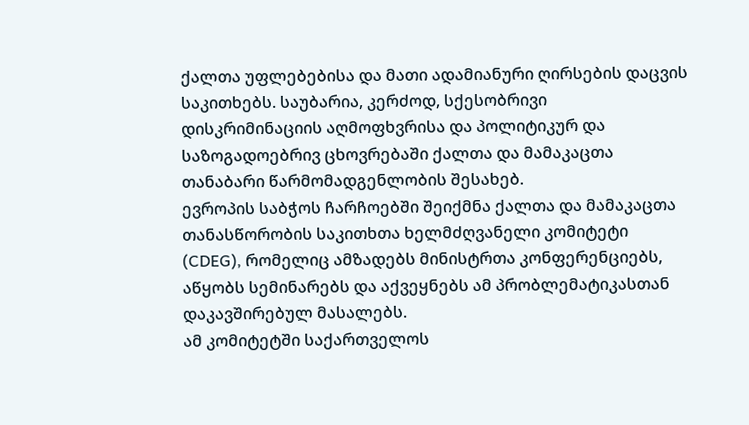ქალთა უფლებებისა და მათი ადამიანური ღირსების დაცვის საკითხებს. საუბარია, კერძოდ, სქესობრივი დისკრიმინაციის აღმოფხვრისა და პოლიტიკურ და საზოგადოებრივ ცხოვრებაში ქალთა და მამაკაცთა თანაბარი წარმომადგენლობის შესახებ.
ევროპის საბჭოს ჩარჩოებში შეიქმნა ქალთა და მამაკაცთა თანასწორობის საკითხთა ხელმძღვანელი კომიტეტი (CDEG), რომელიც ამზადებს მინისტრთა კონფერენციებს, აწყობს სემინარებს და აქვეყნებს ამ პრობლემატიკასთან დაკავშირებულ მასალებს.
ამ კომიტეტში საქართველოს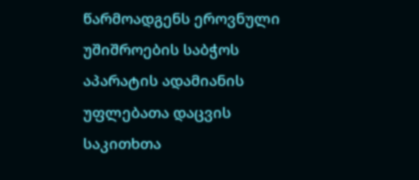წარმოადგენს ეროვნული უშიშროების საბჭოს აპარატის ადამიანის უფლებათა დაცვის საკითხთა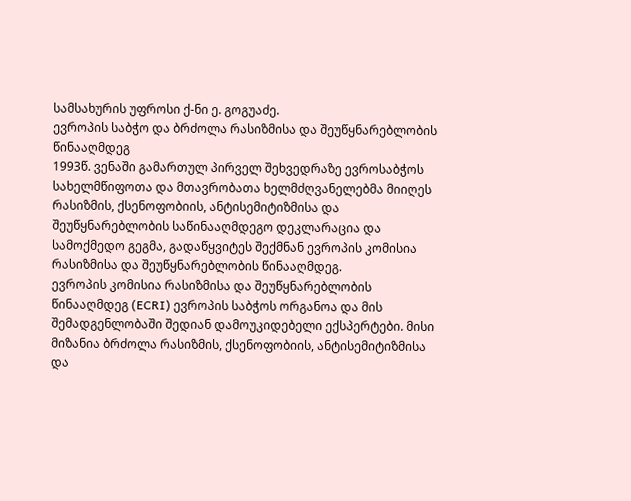სამსახურის უფროსი ქ-ნი ე. გოგუაძე.
ევროპის საბჭო და ბრძოლა რასიზმისა და შეუწყნარებლობის წინააღმდეგ
1993წ. ვენაში გამართულ პირველ შეხვედრაზე ევროსაბჭოს სახელმწიფოთა და მთავრობათა ხელმძღვანელებმა მიიღეს რასიზმის, ქსენოფობიის, ანტისემიტიზმისა და შეუწყნარებლობის საწინააღმდეგო დეკლარაცია და სამოქმედო გეგმა, გადაწყვიტეს შექმნან ევროპის კომისია რასიზმისა და შეუწყნარებლობის წინააღმდეგ.
ევროპის კომისია რასიზმისა და შეუწყნარებლობის წინააღმდეგ (ECRI) ევროპის საბჭოს ორგანოა და მის შემადგენლობაში შედიან დამოუკიდებელი ექსპერტები. მისი მიზანია ბრძოლა რასიზმის, ქსენოფობიის, ანტისემიტიზმისა და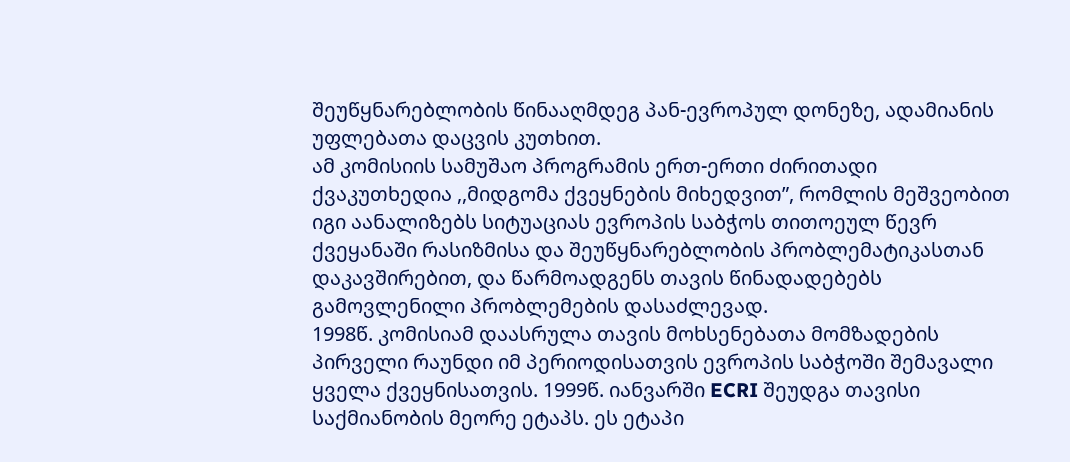შეუწყნარებლობის წინააღმდეგ პან-ევროპულ დონეზე, ადამიანის უფლებათა დაცვის კუთხით.
ამ კომისიის სამუშაო პროგრამის ერთ-ერთი ძირითადი ქვაკუთხედია ,,მიდგომა ქვეყნების მიხედვით”, რომლის მეშვეობით იგი აანალიზებს სიტუაციას ევროპის საბჭოს თითოეულ წევრ ქვეყანაში რასიზმისა და შეუწყნარებლობის პრობლემატიკასთან დაკავშირებით, და წარმოადგენს თავის წინადადებებს გამოვლენილი პრობლემების დასაძლევად.
1998წ. კომისიამ დაასრულა თავის მოხსენებათა მომზადების პირველი რაუნდი იმ პერიოდისათვის ევროპის საბჭოში შემავალი ყველა ქვეყნისათვის. 1999წ. იანვარში ECRI შეუდგა თავისი საქმიანობის მეორე ეტაპს. ეს ეტაპი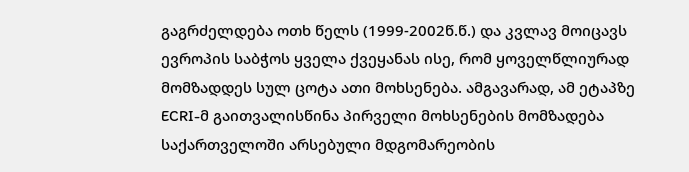გაგრძელდება ოთხ წელს (1999-2002წ.წ.) და კვლავ მოიცავს ევროპის საბჭოს ყველა ქვეყანას ისე, რომ ყოველწლიურად მომზადდეს სულ ცოტა ათი მოხსენება. ამგავარად, ამ ეტაპზე ECRI-მ გაითვალისწინა პირველი მოხსენების მომზადება საქართველოში არსებული მდგომარეობის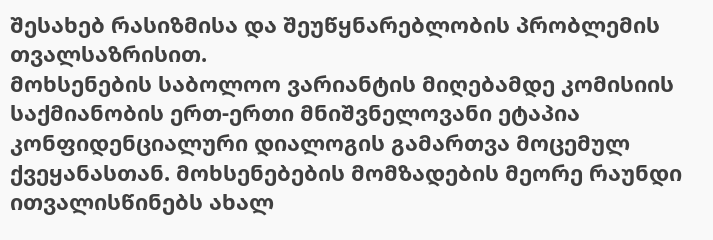შესახებ რასიზმისა და შეუწყნარებლობის პრობლემის თვალსაზრისით.
მოხსენების საბოლოო ვარიანტის მიღებამდე კომისიის საქმიანობის ერთ-ერთი მნიშვნელოვანი ეტაპია კონფიდენციალური დიალოგის გამართვა მოცემულ ქვეყანასთან. მოხსენებების მომზადების მეორე რაუნდი ითვალისწინებს ახალ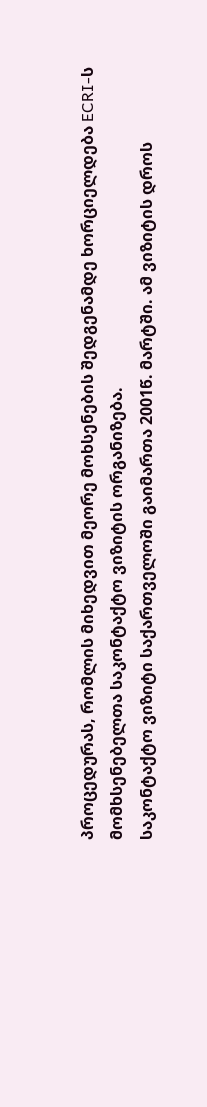პროცედურას, რომლის მიხედვით მეორე მოხსენების შედგენამდე ხორციელდება ECRI-ს მომხსენებელთა საკონტაქტო ვიზიტის ორგანიზება.
საკონტაქტო ვიზიტი საქართველოში გაიმართა 2001წ. მარტში. ამ ვიზიტის დროს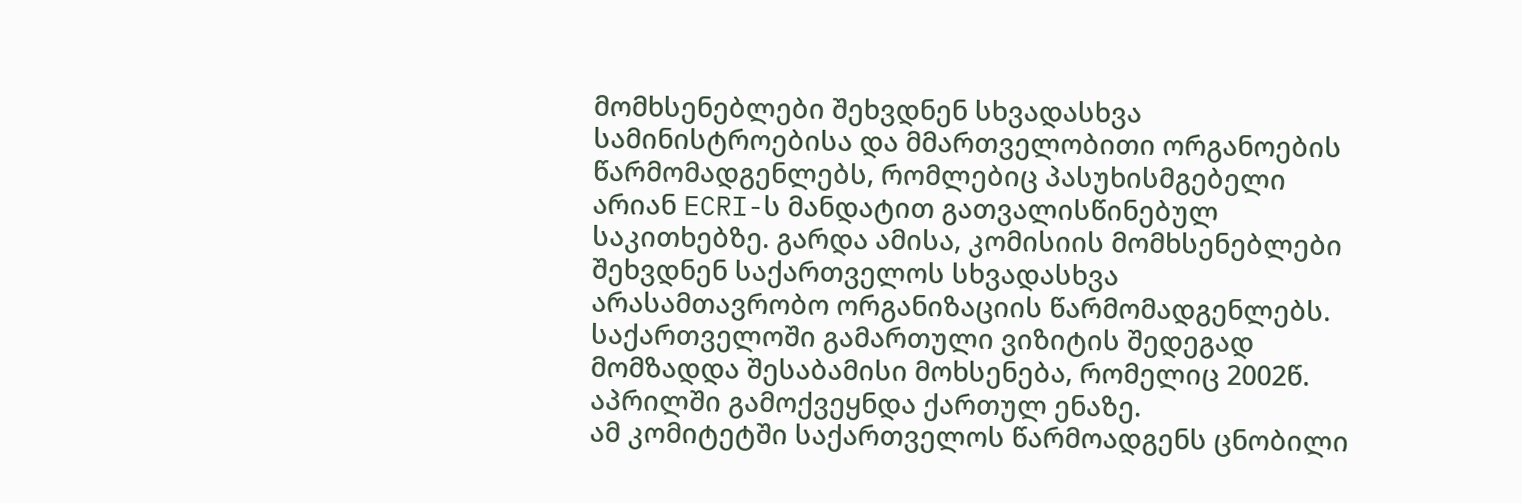მომხსენებლები შეხვდნენ სხვადასხვა სამინისტროებისა და მმართველობითი ორგანოების წარმომადგენლებს, რომლებიც პასუხისმგებელი არიან ECRI-ს მანდატით გათვალისწინებულ საკითხებზე. გარდა ამისა, კომისიის მომხსენებლები შეხვდნენ საქართველოს სხვადასხვა არასამთავრობო ორგანიზაციის წარმომადგენლებს.
საქართველოში გამართული ვიზიტის შედეგად მომზადდა შესაბამისი მოხსენება, რომელიც 2002წ. აპრილში გამოქვეყნდა ქართულ ენაზე.
ამ კომიტეტში საქართველოს წარმოადგენს ცნობილი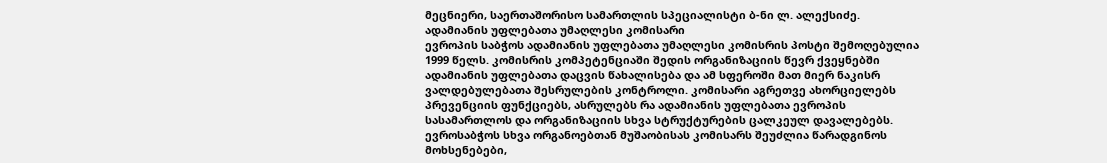მეცნიერი, საერთაშორისო სამართლის სპეციალისტი ბ-ნი ლ. ალექსიძე.
ადამიანის უფლებათა უმაღლესი კომისარი
ევროპის საბჭოს ადამიანის უფლებათა უმაღლესი კომისრის პოსტი შემოღებულია 1999 წელს. კომისრის კომპეტენციაში შედის ორგანიზაციის წევრ ქვეყნებში ადამიანის უფლებათა დაცვის წახალისება და ამ სფეროში მათ მიერ ნაკისრ ვალდებულებათა შესრულების კონტროლი. კომისარი აგრეთვე ახორციელებს პრევენციის ფუნქციებს, ასრულებს რა ადამიანის უფლებათა ევროპის სასამართლოს და ორგანიზაციის სხვა სტრუქტურების ცალკეულ დავალებებს.
ევროსაბჭოს სხვა ორგანოებთან მუშაობისას კომისარს შეუძლია წარადგინოს მოხსენებები,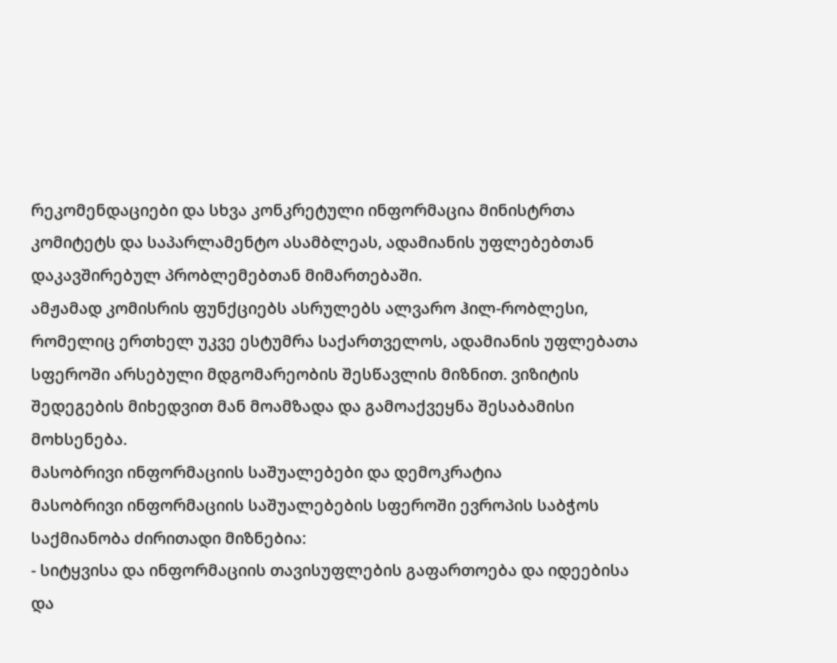რეკომენდაციები და სხვა კონკრეტული ინფორმაცია მინისტრთა კომიტეტს და საპარლამენტო ასამბლეას, ადამიანის უფლებებთან დაკავშირებულ პრობლემებთან მიმართებაში.
ამჟამად კომისრის ფუნქციებს ასრულებს ალვარო ჰილ-რობლესი, რომელიც ერთხელ უკვე ესტუმრა საქართველოს, ადამიანის უფლებათა სფეროში არსებული მდგომარეობის შესწავლის მიზნით. ვიზიტის შედეგების მიხედვით მან მოამზადა და გამოაქვეყნა შესაბამისი მოხსენება.
მასობრივი ინფორმაციის საშუალებები და დემოკრატია
მასობრივი ინფორმაციის საშუალებების სფეროში ევროპის საბჭოს საქმიანობა ძირითადი მიზნებია:
- სიტყვისა და ინფორმაციის თავისუფლების გაფართოება და იდეებისა და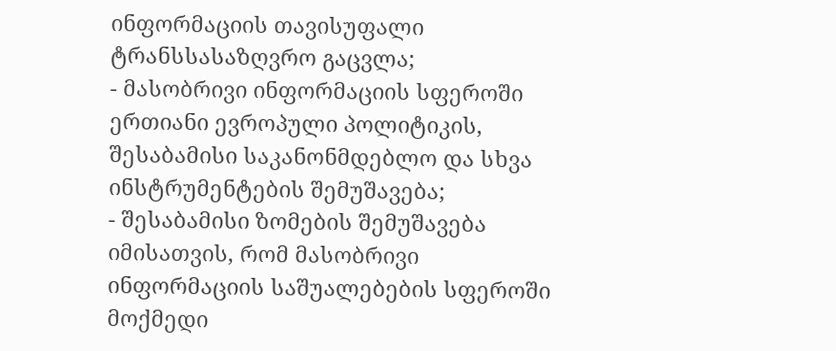ინფორმაციის თავისუფალი ტრანსსასაზღვრო გაცვლა;
- მასობრივი ინფორმაციის სფეროში ერთიანი ევროპული პოლიტიკის, შესაბამისი საკანონმდებლო და სხვა ინსტრუმენტების შემუშავება;
- შესაბამისი ზომების შემუშავება იმისათვის, რომ მასობრივი ინფორმაციის საშუალებების სფეროში მოქმედი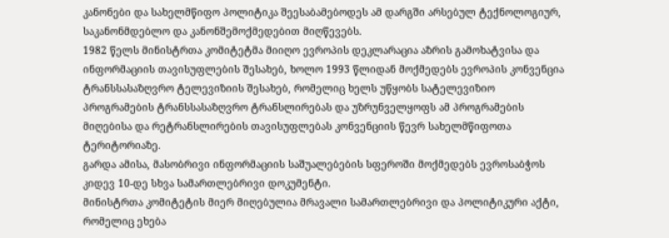კანონები და სახელმწიფო პოლიტიკა შეესაბამებოდეს ამ დარგში არსებულ ტექნოლოგიურ, საკანონმდებლო და კანონშემოქმედებით მიღწევებს.
1982 წელს მინისტრთა კომიტეტმა მიიღო ევროპის დეკლარაცია აზრის გამოხატვისა და ინფორმაციის თავისუფლების შესახებ, ხოლო 1993 წლიდან მოქმედებს ევროპის კონვენცია ტრანსსასაზღვრო ტელევიზიის შესახებ, რომელიც ხელს უწყობს სატელევიზიო პროგრამების ტრანსსასაზღვრო ტრანსლირებას და უზრუნველყოფს ამ პროგრამების მიღებისა და რეტრანსლირების თავისუფლებას კონვენციის წევრ სახელმწიფოთა ტერიტორიაზე.
გარდა ამისა, მასობრივი ინფორმაციის საშუალებების სფეროში მოქმედებს ევროსაბჭოს კიდევ 10-დე სხვა სამართლებრივი დოკუმენტი.
მინისტრთა კომიტეტის მიერ მიღებულია მრავალი სამართლებრივი და პოლიტიკური აქტი, რომელიც ეხება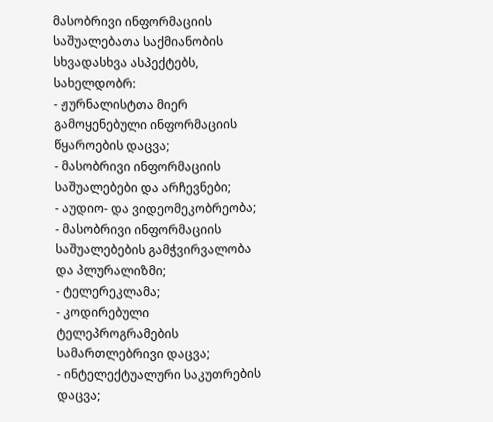მასობრივი ინფორმაციის საშუალებათა საქმიანობის სხვადასხვა ასპექტებს, სახელდობრ:
- ჟურნალისტთა მიერ გამოყენებული ინფორმაციის წყაროების დაცვა;
- მასობრივი ინფორმაციის საშუალებები და არჩევნები;
- აუდიო- და ვიდეომეკობრეობა;
- მასობრივი ინფორმაციის საშუალებების გამჭვირვალობა და პლურალიზმი;
- ტელერეკლამა;
- კოდირებული ტელეპროგრამების სამართლებრივი დაცვა;
- ინტელექტუალური საკუთრების დაცვა;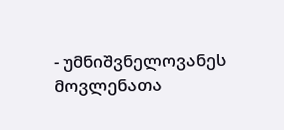- უმნიშვნელოვანეს მოვლენათა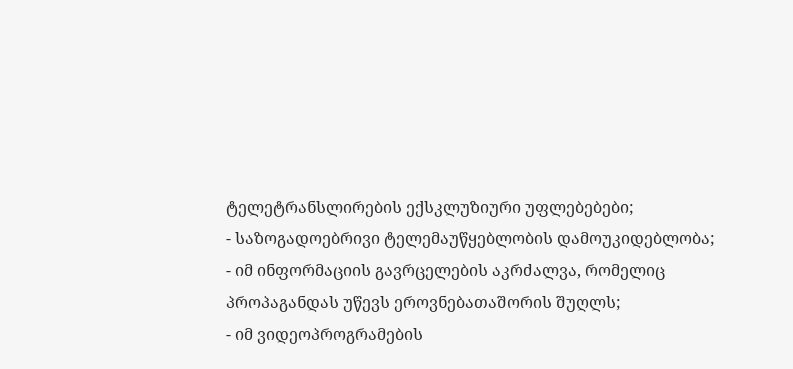ტელეტრანსლირების ექსკლუზიური უფლებებები;
- საზოგადოებრივი ტელემაუწყებლობის დამოუკიდებლობა;
- იმ ინფორმაციის გავრცელების აკრძალვა, რომელიც პროპაგანდას უწევს ეროვნებათაშორის შუღლს;
- იმ ვიდეოპროგრამების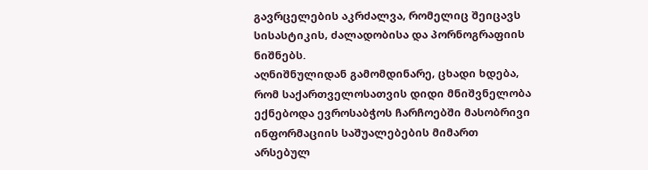გავრცელების აკრძალვა, რომელიც შეიცავს სისასტიკის, ძალადობისა და პორნოგრაფიის ნიშნებს.
აღნიშნულიდან გამომდინარე, ცხადი ხდება, რომ საქართველოსათვის დიდი მნიშვნელობა ექნებოდა ევროსაბჭოს ჩარჩოებში მასობრივი ინფორმაციის საშუალებების მიმართ არსებულ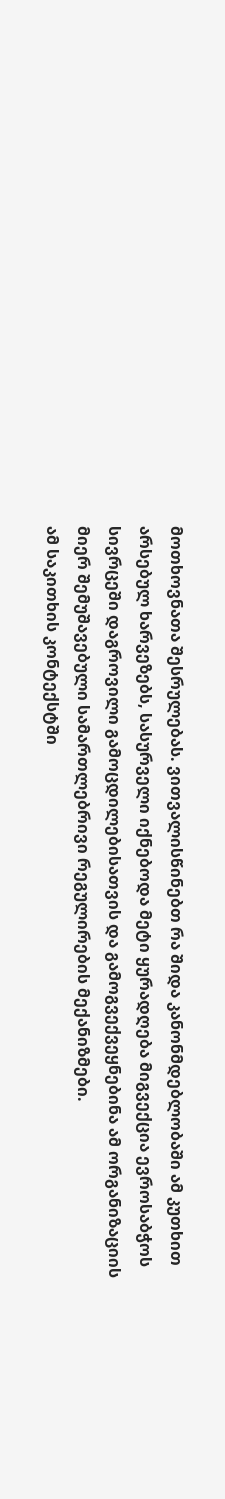მოთხოვნათა შესრულებას. ვითვალისწინებთ რა შიდა კანონმდებლობაში ამ კუთხით არსებულ ხარვეზებს, სასურველი იქნებოდა მეტი ყურადღება მიგვექცია ევროსაბჭოს სივრცეში დაგროვილი გამოცდილებისათვის და გამოგვექვეყნებინა ამ ორგანიზაციის მიერ შემუშავებული სამართლებრივი რეგულირების მექანიზმები.
ამ საკითხის კონტექსტში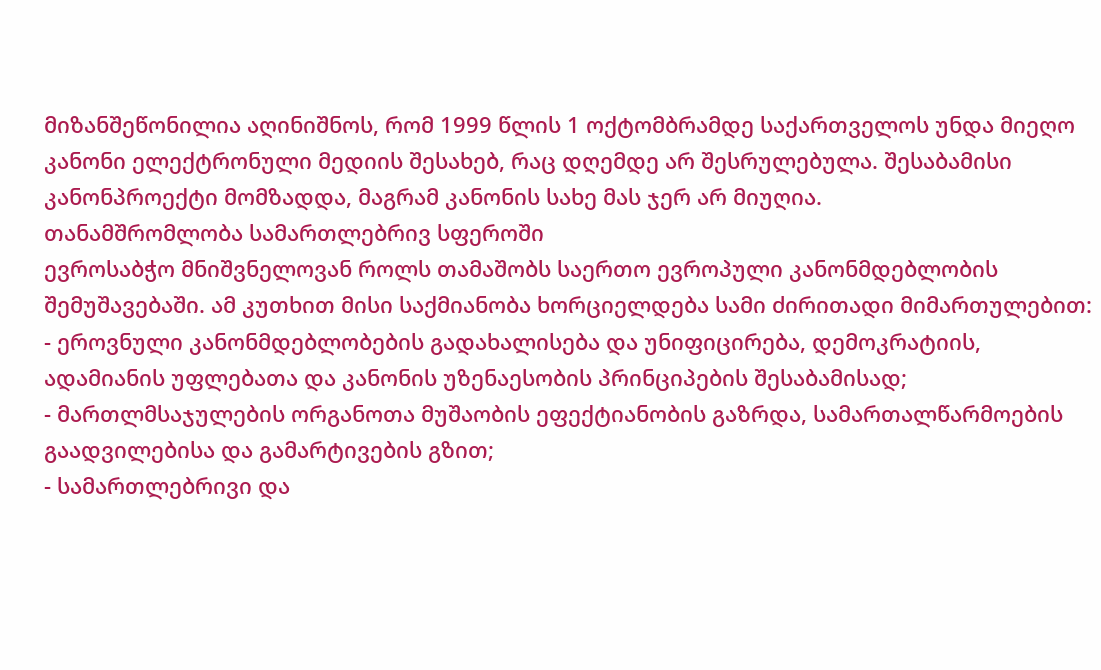მიზანშეწონილია აღინიშნოს, რომ 1999 წლის 1 ოქტომბრამდე საქართველოს უნდა მიეღო კანონი ელექტრონული მედიის შესახებ, რაც დღემდე არ შესრულებულა. შესაბამისი კანონპროექტი მომზადდა, მაგრამ კანონის სახე მას ჯერ არ მიუღია.
თანამშრომლობა სამართლებრივ სფეროში
ევროსაბჭო მნიშვნელოვან როლს თამაშობს საერთო ევროპული კანონმდებლობის შემუშავებაში. ამ კუთხით მისი საქმიანობა ხორციელდება სამი ძირითადი მიმართულებით:
- ეროვნული კანონმდებლობების გადახალისება და უნიფიცირება, დემოკრატიის, ადამიანის უფლებათა და კანონის უზენაესობის პრინციპების შესაბამისად;
- მართლმსაჯულების ორგანოთა მუშაობის ეფექტიანობის გაზრდა, სამართალწარმოების გაადვილებისა და გამარტივების გზით;
- სამართლებრივი და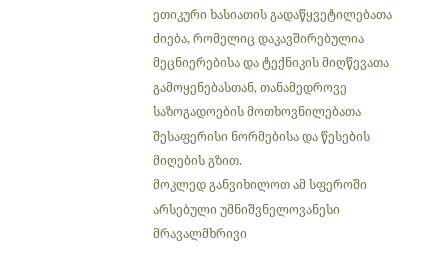ეთიკური ხასიათის გადაწყვეტილებათა ძიება, რომელიც დაკავშირებულია მეცნიერებისა და ტექნიკის მიღწევათა გამოყენებასთან, თანამედროვე საზოგადოების მოთხოვნილებათა შესაფერისი ნორმებისა და წესების მიღების გზით.
მოკლედ განვიხილოთ ამ სფეროში არსებული უმნიშვნელოვანესი მრავალმხრივი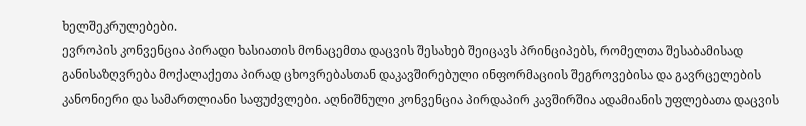ხელშეკრულებები.
ევროპის კონვენცია პირადი ხასიათის მონაცემთა დაცვის შესახებ შეიცავს პრინციპებს, რომელთა შესაბამისად განისაზღვრება მოქალაქეთა პირად ცხოვრებასთან დაკავშირებული ინფორმაციის შეგროვებისა და გავრცელების კანონიერი და სამართლიანი საფუძვლები. აღნიშნული კონვენცია პირდაპირ კავშირშია ადამიანის უფლებათა დაცვის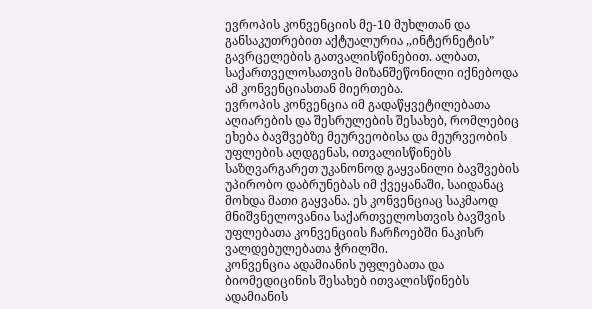ევროპის კონვენციის მე-10 მუხლთან და განსაკუთრებით აქტუალურია ,,ინტერნეტის” გავრცელების გათვალისწინებით. ალბათ, საქართველოსათვის მიზანშეწონილი იქნებოდა ამ კონვენციასთან მიერთება.
ევროპის კონვენცია იმ გადაწყვეტილებათა აღიარების და შესრულების შესახებ, რომლებიც ეხება ბავშვებზე მეურვეობისა და მეურვეობის უფლების აღდგენას, ითვალისწინებს საზღვარგარეთ უკანონოდ გაყვანილი ბავშვების უპირობო დაბრუნებას იმ ქვეყანაში, საიდანაც მოხდა მათი გაყვანა. ეს კონვენციაც საკმაოდ მნიშვნელოვანია საქართველოსთვის ბავშვის უფლებათა კონვენციის ჩარჩოებში ნაკისრ ვალდებულებათა ჭრილში.
კონვენცია ადამიანის უფლებათა და ბიომედიცინის შესახებ ითვალისწინებს ადამიანის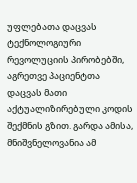უფლებათა დაცვას ტექნოლოგიური რევოლუციის პირობებში, აგრეთვე პაციენტთა დაცვას მათი აქტუალიზირებული კოდის შექმნის გზით. გარდა ამისა, მნიშვნელოვანია ამ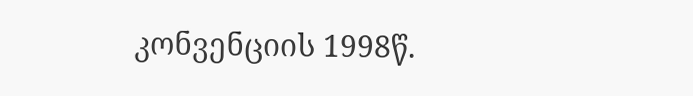კონვენციის 1998წ.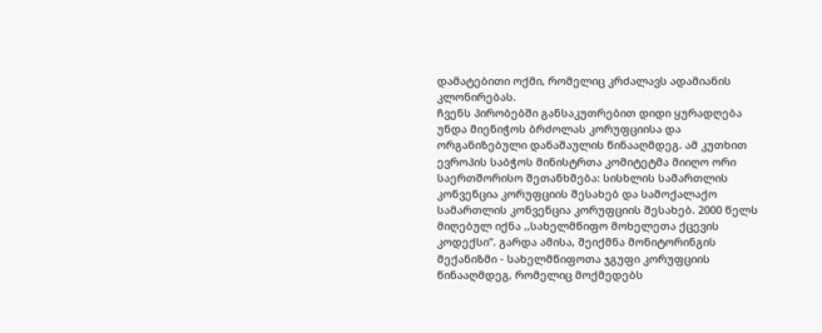დამატებითი ოქმი, რომელიც კრძალავს ადამიანის კლონირებას.
ჩვენს პირობებში განსაკუთრებით დიდი ყურადღება უნდა მიენიჭოს ბრძოლას კორუფციისა და ორგანიზებული დანაშაულის წინააღმდეგ. ამ კუთხით ევროპის საბჭოს მინისტრთა კომიტეტმა მიიღო ორი საერთშორისო შეთანხმება: სისხლის სამართლის კონვენცია კორუფციის შესახებ და სამოქალაქო სამართლის კონვენცია კორუფციის შესახებ. 2000 წელს მიღებულ იქნა ,,სახელმწიფო მოხელეთა ქცევის კოდექსი”. გარდა ამისა, შეიქმნა მონიტორინგის მექანიზმი - სახელმწიფოთა ჯგუფი კორუფციის წინააღმდეგ, რომელიც მოქმედებს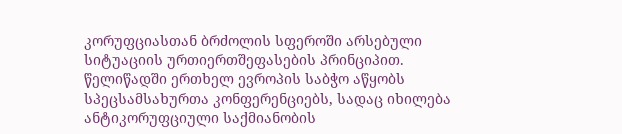კორუფციასთან ბრძოლის სფეროში არსებული სიტუაციის ურთიერთშეფასების პრინციპით. წელიწადში ერთხელ ევროპის საბჭო აწყობს სპეცსამსახურთა კონფერენციებს, სადაც იხილება ანტიკორუფციული საქმიანობის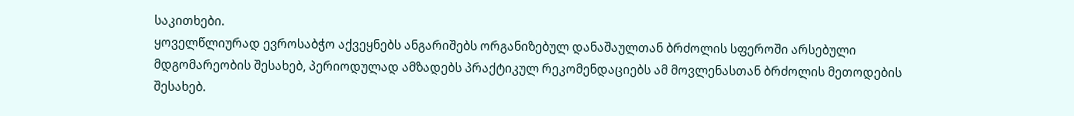საკითხები.
ყოველწლიურად ევროსაბჭო აქვეყნებს ანგარიშებს ორგანიზებულ დანაშაულთან ბრძოლის სფეროში არსებული მდგომარეობის შესახებ, პერიოდულად ამზადებს პრაქტიკულ რეკომენდაციებს ამ მოვლენასთან ბრძოლის მეთოდების შესახებ.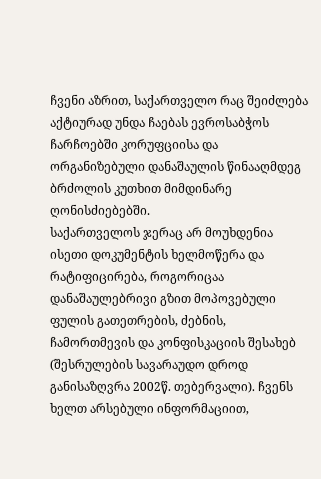ჩვენი აზრით, საქართველო რაც შეიძლება აქტიურად უნდა ჩაებას ევროსაბჭოს ჩარჩოებში კორუფციისა და ორგანიზებული დანაშაულის წინააღმდეგ ბრძოლის კუთხით მიმდინარე ღონისძიებებში.
საქართველოს ჯერაც არ მოუხდენია ისეთი დოკუმენტის ხელმოწერა და რატიფიცირება, როგორიცაა დანაშაულებრივი გზით მოპოვებული ფულის გათეთრების, ძებნის, ჩამორთმევის და კონფისკაციის შესახებ (შესრულების სავარაუდო დროდ განისაზღვრა 2002წ. თებერვალი). ჩვენს ხელთ არსებული ინფორმაციით,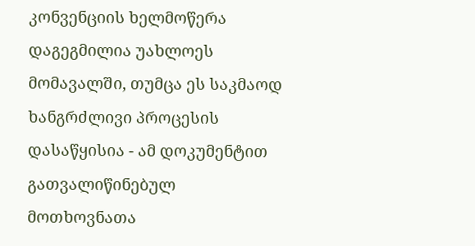კონვენციის ხელმოწერა დაგეგმილია უახლოეს მომავალში, თუმცა ეს საკმაოდ ხანგრძლივი პროცესის დასაწყისია - ამ დოკუმენტით გათვალიწინებულ მოთხოვნათა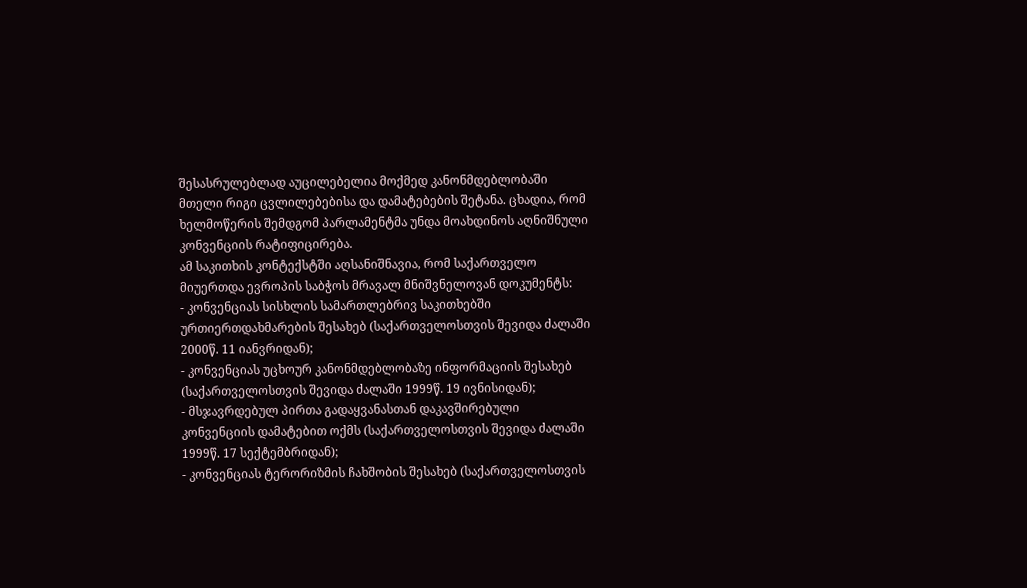შესასრულებლად აუცილებელია მოქმედ კანონმდებლობაში მთელი რიგი ცვლილებებისა და დამატებების შეტანა. ცხადია, რომ ხელმოწერის შემდგომ პარლამენტმა უნდა მოახდინოს აღნიშნული კონვენციის რატიფიცირება.
ამ საკითხის კონტექსტში აღსანიშნავია, რომ საქართველო მიუერთდა ევროპის საბჭოს მრავალ მნიშვნელოვან დოკუმენტს:
- კონვენციას სისხლის სამართლებრივ საკითხებში ურთიერთდახმარების შესახებ (საქართველოსთვის შევიდა ძალაში 2000წ. 11 იანვრიდან);
- კონვენციას უცხოურ კანონმდებლობაზე ინფორმაციის შესახებ (საქართველოსთვის შევიდა ძალაში 1999წ. 19 ივნისიდან);
- მსჯავრდებულ პირთა გადაყვანასთან დაკავშირებული კონვენციის დამატებით ოქმს (საქართველოსთვის შევიდა ძალაში 1999წ. 17 სექტემბრიდან);
- კონვენციას ტერორიზმის ჩახშობის შესახებ (საქართველოსთვის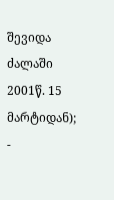შევიდა ძალაში 2001წ. 15 მარტიდან);
-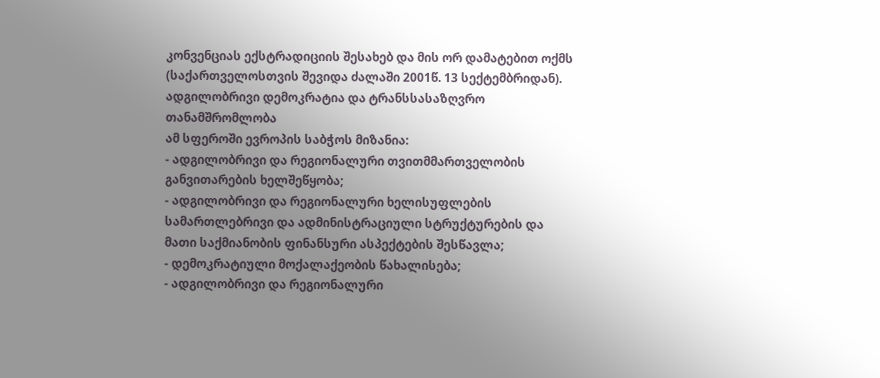კონვენციას ექსტრადიციის შესახებ და მის ორ დამატებით ოქმს (საქართველოსთვის შევიდა ძალაში 2001წ. 13 სექტემბრიდან).
ადგილობრივი დემოკრატია და ტრანსსასაზღვრო თანამშრომლობა
ამ სფეროში ევროპის საბჭოს მიზანია:
- ადგილობრივი და რეგიონალური თვითმმართველობის განვითარების ხელშეწყობა;
- ადგილობრივი და რეგიონალური ხელისუფლების სამართლებრივი და ადმინისტრაციული სტრუქტურების და მათი საქმიანობის ფინანსური ასპექტების შესწავლა;
- დემოკრატიული მოქალაქეობის წახალისება;
- ადგილობრივი და რეგიონალური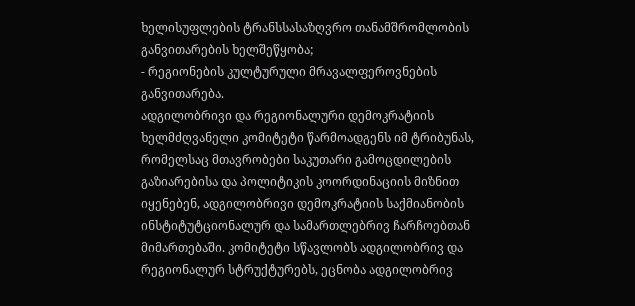ხელისუფლების ტრანსსასაზღვრო თანამშრომლობის განვითარების ხელშეწყობა;
- რეგიონების კულტურული მრავალფეროვნების განვითარება.
ადგილობრივი და რეგიონალური დემოკრატიის ხელმძღვანელი კომიტეტი წარმოადგენს იმ ტრიბუნას, რომელსაც მთავრობები საკუთარი გამოცდილების გაზიარებისა და პოლიტიკის კოორდინაციის მიზნით იყენებენ, ადგილობრივი დემოკრატიის საქმიანობის ინსტიტუტციონალურ და სამართლებრივ ჩარჩოებთან მიმართებაში. კომიტეტი სწავლობს ადგილობრივ და რეგიონალურ სტრუქტურებს, ეცნობა ადგილობრივ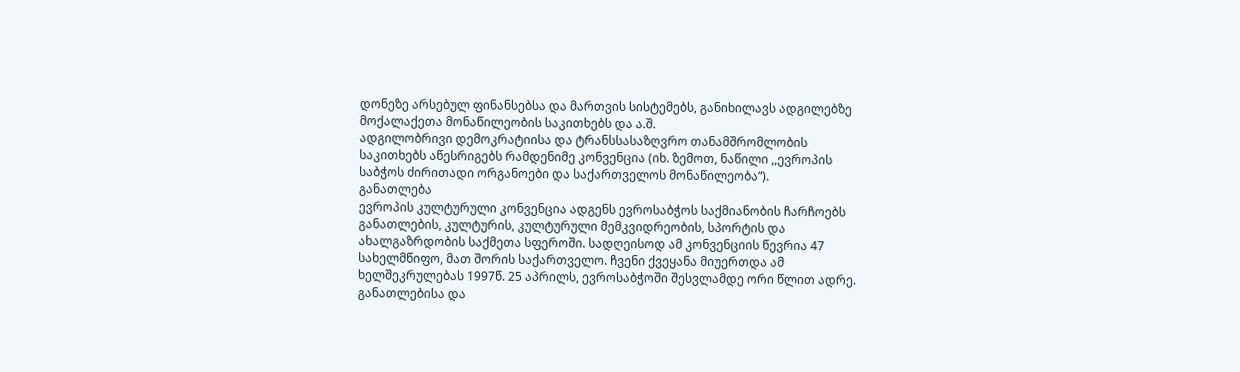დონეზე არსებულ ფინანსებსა და მართვის სისტემებს, განიხილავს ადგილებზე მოქალაქეთა მონაწილეობის საკითხებს და ა.შ.
ადგილობრივი დემოკრატიისა და ტრანსსასაზღვრო თანამშრომლობის საკითხებს აწესრიგებს რამდენიმე კონვენცია (იხ. ზემოთ, ნაწილი ,,ევროპის საბჭოს ძირითადი ორგანოები და საქართველოს მონაწილეობა”).
განათლება
ევროპის კულტურული კონვენცია ადგენს ევროსაბჭოს საქმიანობის ჩარჩოებს განათლების, კულტურის, კულტურული მემკვიდრეობის, სპორტის და ახალგაზრდობის საქმეთა სფეროში. სადღეისოდ ამ კონვენციის წევრია 47 სახელმწიფო, მათ შორის საქართველო. ჩვენი ქვეყანა მიუერთდა ამ ხელშეკრულებას 1997წ. 25 აპრილს, ევროსაბჭოში შესვლამდე ორი წლით ადრე.
განათლებისა და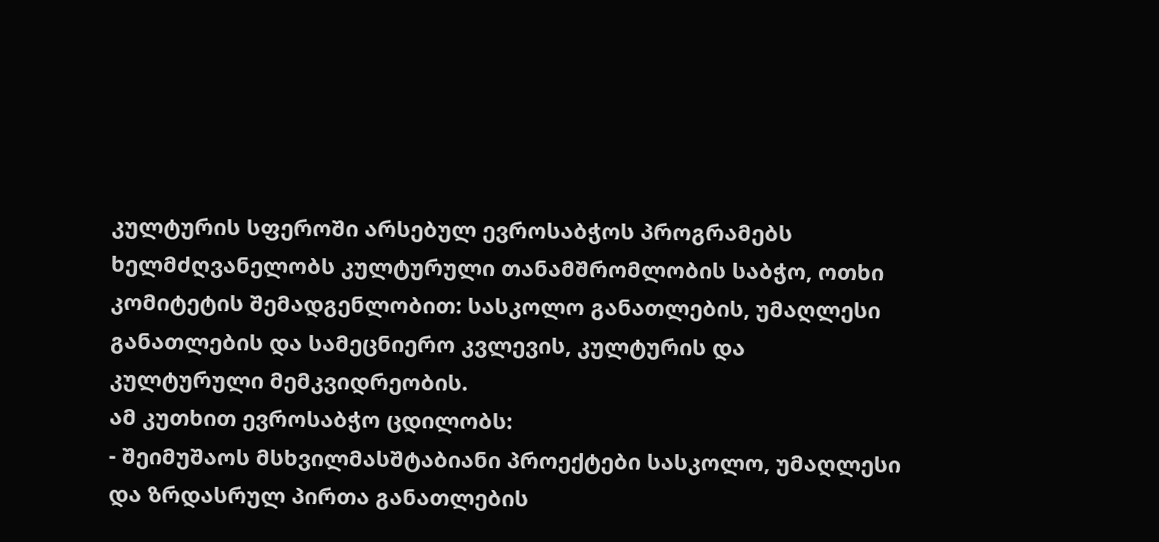კულტურის სფეროში არსებულ ევროსაბჭოს პროგრამებს ხელმძღვანელობს კულტურული თანამშრომლობის საბჭო, ოთხი კომიტეტის შემადგენლობით: სასკოლო განათლების, უმაღლესი განათლების და სამეცნიერო კვლევის, კულტურის და კულტურული მემკვიდრეობის.
ამ კუთხით ევროსაბჭო ცდილობს:
- შეიმუშაოს მსხვილმასშტაბიანი პროექტები სასკოლო, უმაღლესი და ზრდასრულ პირთა განათლების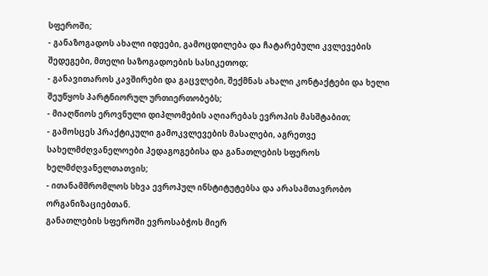სფეროში;
- განაზოგადოს ახალი იდეები, გამოცდილება და ჩატარებული კვლევების შედეგები, მთელი საზოგადოების სასიკეთოდ;
- განავითაროს კავშირები და გაცვლები, შექმნას ახალი კონტაქტები და ხელი შეუწყოს პარტნიორულ ურთიერთობებს;
- მიაღწიოს ეროვნული დიპლომების აღიარებას ევროპის მასშტაბით;
- გამოსცეს პრაქტიკული გამოკვლევების მასალები, აგრეთვე სახელმძღვანელოები პედაგოგებისა და განათლების სფეროს ხელმძღვანელთათვის;
- ითანამშრომლოს სხვა ევროპულ ინსტიტუტებსა და არასამთავრობო ორგანიზაციებთან.
განათლების სფეროში ევროსაბჭოს მიერ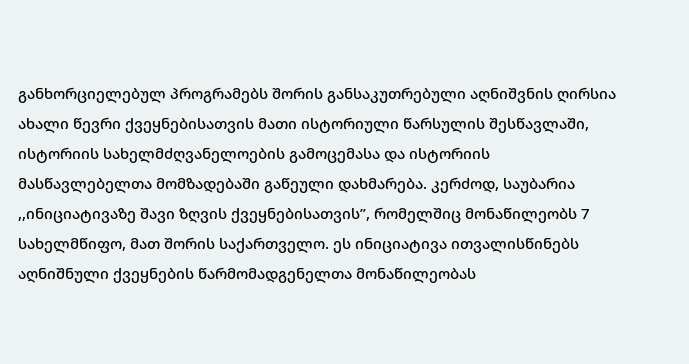განხორციელებულ პროგრამებს შორის განსაკუთრებული აღნიშვნის ღირსია ახალი წევრი ქვეყნებისათვის მათი ისტორიული წარსულის შესწავლაში, ისტორიის სახელმძღვანელოების გამოცემასა და ისტორიის მასწავლებელთა მომზადებაში გაწეული დახმარება. კერძოდ, საუბარია ,,ინიციატივაზე შავი ზღვის ქვეყნებისათვის”, რომელშიც მონაწილეობს 7 სახელმწიფო, მათ შორის საქართველო. ეს ინიციატივა ითვალისწინებს აღნიშნული ქვეყნების წარმომადგენელთა მონაწილეობას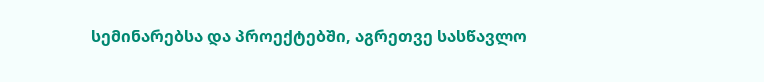სემინარებსა და პროექტებში, აგრეთვე სასწავლო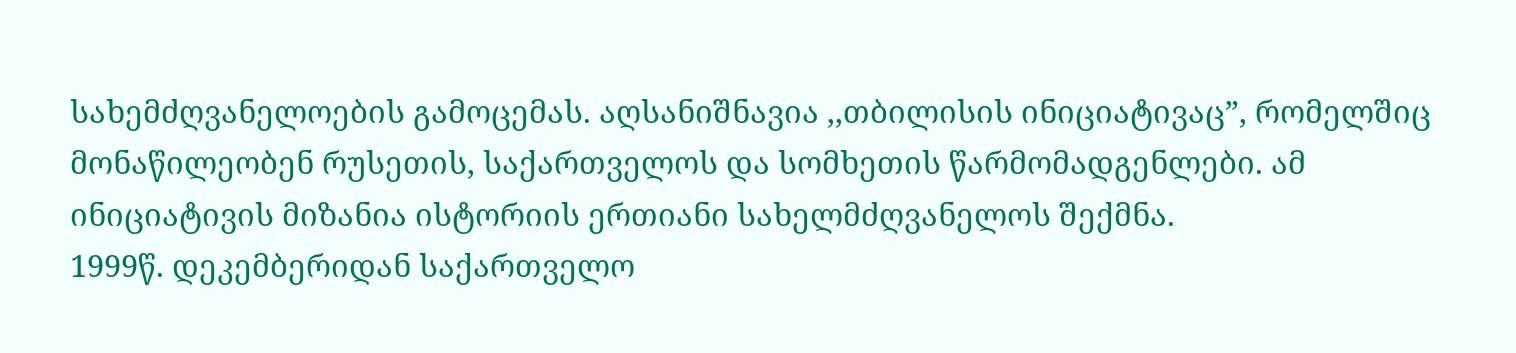სახემძღვანელოების გამოცემას. აღსანიშნავია ,,თბილისის ინიციატივაც”, რომელშიც მონაწილეობენ რუსეთის, საქართველოს და სომხეთის წარმომადგენლები. ამ ინიციატივის მიზანია ისტორიის ერთიანი სახელმძღვანელოს შექმნა.
1999წ. დეკემბერიდან საქართველო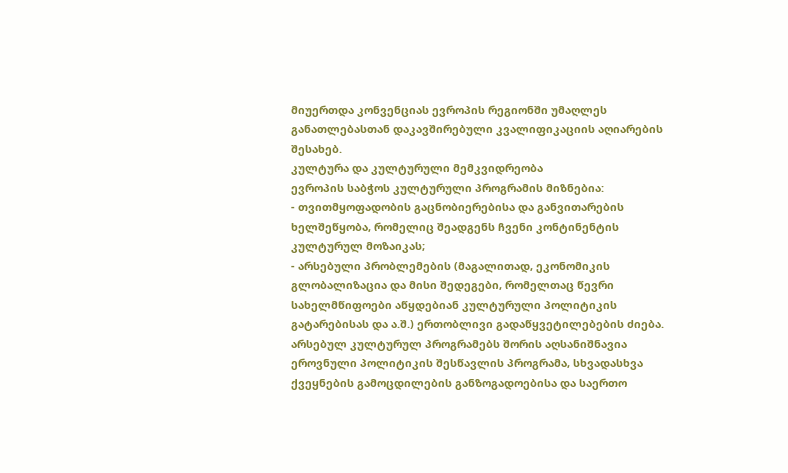მიუერთდა კონვენციას ევროპის რეგიონში უმაღლეს განათლებასთან დაკავშირებული კვალიფიკაციის აღიარების შესახებ.
კულტურა და კულტურული მემკვიდრეობა
ევროპის საბჭოს კულტურული პროგრამის მიზნებია:
- თვითმყოფადობის გაცნობიერებისა და განვითარების ხელშეწყობა, რომელიც შეადგენს ჩვენი კონტინენტის კულტურულ მოზაიკას;
- არსებული პრობლემების (მაგალითად, ეკონომიკის გლობალიზაცია და მისი შედეგები, რომელთაც წევრი სახელმწიფოები აწყდებიან კულტურული პოლიტიკის გატარებისას და ა.შ.) ერთობლივი გადაწყვეტილებების ძიება.
არსებულ კულტურულ პროგრამებს შორის აღსანიშნავია ეროვნული პოლიტიკის შესწავლის პროგრამა, სხვადასხვა ქვეყნების გამოცდილების განზოგადოებისა და საერთო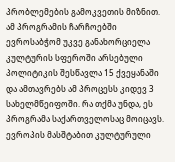პრობლემების გამოკვეთის მიზნით. ამ პროგრამის ჩარჩოებში ევროსაბჭომ უკვე განახორციელა კულტურის სფეროში არსებული პოლიტიკის შესწავლა 15 ქვეყანაში და ამთავრებს ამ პროცესს კიდევ 3 სახელმწეიფოში. რა თქმა უნდა, ეს პროგრამა საქართველოსაც მოიცავს.
ევროპის მასშტაბით კულტურული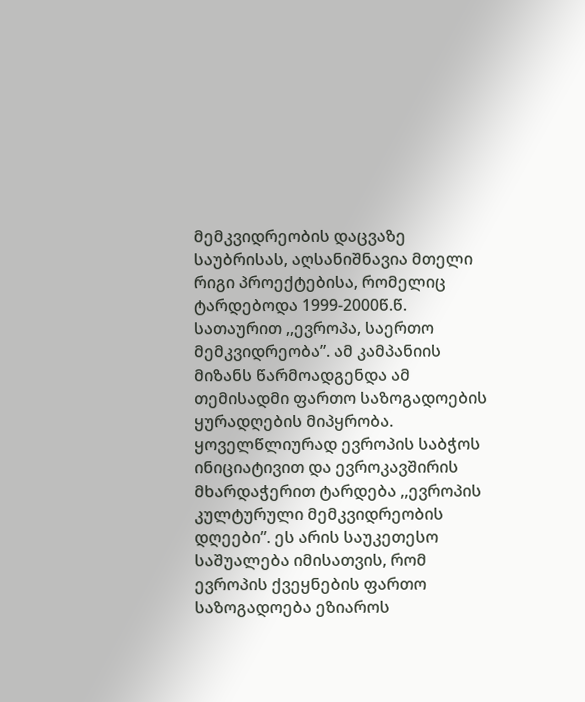მემკვიდრეობის დაცვაზე საუბრისას, აღსანიშნავია მთელი რიგი პროექტებისა, რომელიც ტარდებოდა 1999-2000წ.წ. სათაურით ,,ევროპა, საერთო მემკვიდრეობა”. ამ კამპანიის მიზანს წარმოადგენდა ამ თემისადმი ფართო საზოგადოების ყურადღების მიპყრობა.
ყოველწლიურად ევროპის საბჭოს ინიციატივით და ევროკავშირის მხარდაჭერით ტარდება ,,ევროპის კულტურული მემკვიდრეობის დღეები”. ეს არის საუკეთესო საშუალება იმისათვის, რომ ევროპის ქვეყნების ფართო საზოგადოება ეზიაროს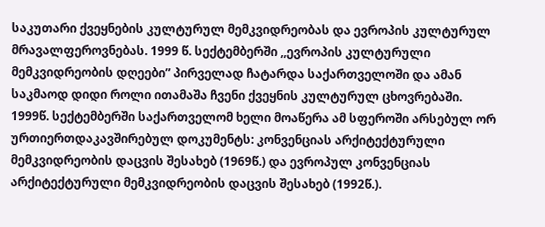საკუთარი ქვეყნების კულტურულ მემკვიდრეობას და ევროპის კულტურულ მრავალფეროვნებას. 1999 წ. სექტემბერში ,,ევროპის კულტურული მემკვიდრეობის დღეები” პირველად ჩატარდა საქართველოში და ამან საკმაოდ დიდი როლი ითამაშა ჩვენი ქვეყნის კულტურულ ცხოვრებაში.
1999წ. სექტემბერში საქართველომ ხელი მოაწერა ამ სფეროში არსებულ ორ ურთიერთდაკავშირებულ დოკუმენტს: კონვენციას არქიტექტურული მემკვიდრეობის დაცვის შესახებ (1969წ.) და ევროპულ კონვენციას არქიტექტურული მემკვიდრეობის დაცვის შესახებ (1992წ.).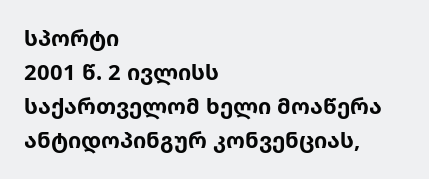სპორტი
2001 წ. 2 ივლისს საქართველომ ხელი მოაწერა ანტიდოპინგურ კონვენციას,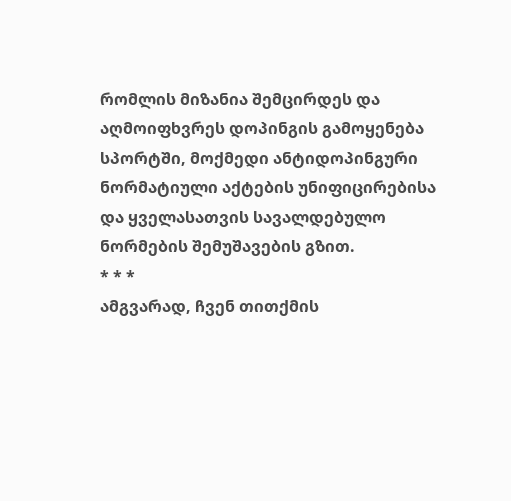რომლის მიზანია შემცირდეს და აღმოიფხვრეს დოპინგის გამოყენება სპორტში, მოქმედი ანტიდოპინგური ნორმატიული აქტების უნიფიცირებისა და ყველასათვის სავალდებულო ნორმების შემუშავების გზით.
* * *
ამგვარად, ჩვენ თითქმის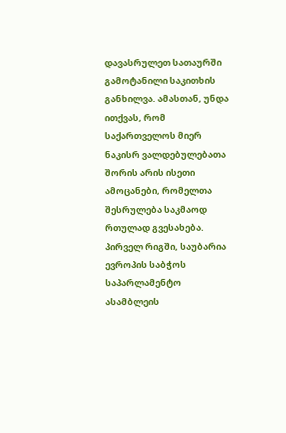დავასრულეთ სათაურში გამოტანილი საკითხის განხილვა. ამასთან, უნდა ითქვას, რომ საქართველოს მიერ ნაკისრ ვალდებულებათა შორის არის ისეთი ამოცანები, რომელთა შესრულება საკმაოდ რთულად გვესახება.
პირველ რიგში, საუბარია ევროპის საბჭოს საპარლამენტო ასამბლეის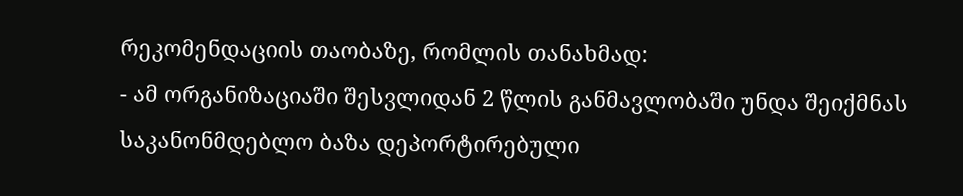რეკომენდაციის თაობაზე, რომლის თანახმად:
- ამ ორგანიზაციაში შესვლიდან 2 წლის განმავლობაში უნდა შეიქმნას საკანონმდებლო ბაზა დეპორტირებული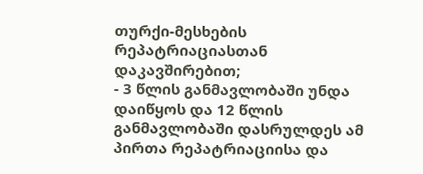თურქი-მესხების რეპატრიაციასთან დაკავშირებით;
- 3 წლის განმავლობაში უნდა დაიწყოს და 12 წლის განმავლობაში დასრულდეს ამ პირთა რეპატრიაციისა და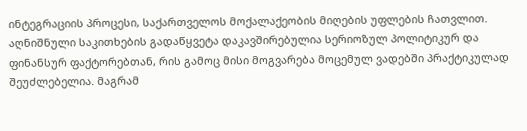ინტეგრაციის პროცესი, საქართველოს მოქალაქეობის მიღების უფლების ჩათვლით.
აღნიშნული საკითხების გადაწყვეტა დაკავშირებულია სერიოზულ პოლიტიკურ და ფინანსურ ფაქტორებთან, რის გამოც მისი მოგვარება მოცემულ ვადებში პრაქტიკულად შეუძლებელია. მაგრამ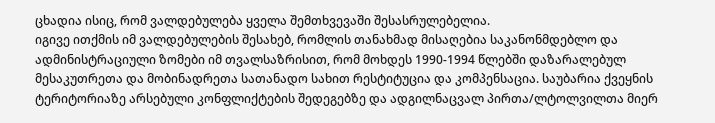ცხადია ისიც, რომ ვალდებულება ყველა შემთხვევაში შესასრულებელია.
იგივე ითქმის იმ ვალდებულების შესახებ, რომლის თანახმად მისაღებია საკანონმდებლო და ადმინისტრაციული ზომები იმ თვალსაზრისით, რომ მოხდეს 1990-1994 წლებში დაზარალებულ მესაკუთრეთა და მობინადრეთა სათანადო სახით რესტიტუცია და კომპენსაცია. საუბარია ქვეყნის ტერიტორიაზე არსებული კონფლიქტების შედეგებზე და ადგილნაცვალ პირთა/ლტოლვილთა მიერ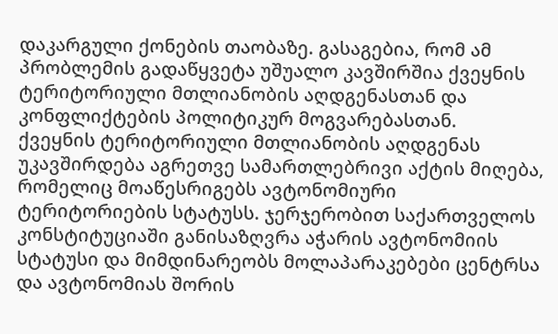დაკარგული ქონების თაობაზე. გასაგებია, რომ ამ პრობლემის გადაწყვეტა უშუალო კავშირშია ქვეყნის ტერიტორიული მთლიანობის აღდგენასთან და კონფლიქტების პოლიტიკურ მოგვარებასთან.
ქვეყნის ტერიტორიული მთლიანობის აღდგენას უკავშირდება აგრეთვე სამართლებრივი აქტის მიღება, რომელიც მოაწესრიგებს ავტონომიური ტერიტორიების სტატუსს. ჯერჯერობით საქართველოს კონსტიტუციაში განისაზღვრა აჭარის ავტონომიის სტატუსი და მიმდინარეობს მოლაპარაკებები ცენტრსა და ავტონომიას შორის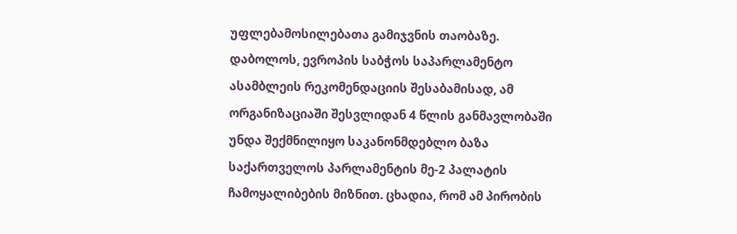უფლებამოსილებათა გამიჯვნის თაობაზე.
დაბოლოს, ევროპის საბჭოს საპარლამენტო ასამბლეის რეკომენდაციის შესაბამისად, ამ ორგანიზაციაში შესვლიდან 4 წლის განმავლობაში უნდა შექმნილიყო საკანონმდებლო ბაზა საქართველოს პარლამენტის მე-2 პალატის ჩამოყალიბების მიზნით. ცხადია, რომ ამ პირობის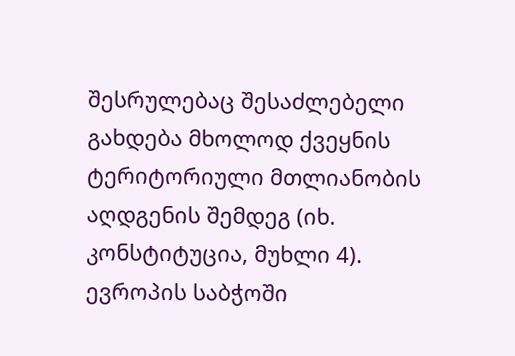შესრულებაც შესაძლებელი გახდება მხოლოდ ქვეყნის ტერიტორიული მთლიანობის აღდგენის შემდეგ (იხ. კონსტიტუცია, მუხლი 4).
ევროპის საბჭოში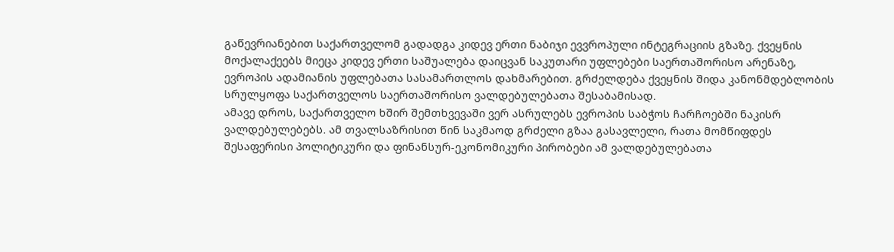გაწევრიანებით საქართველომ გადადგა კიდევ ერთი ნაბიჯი ევვროპული ინტეგრაციის გზაზე. ქვეყნის მოქალაქეებს მიეცა კიდევ ერთი საშუალება დაიცვან საკუთარი უფლებები საერთაშორისო არენაზე, ევროპის ადამიანის უფლებათა სასამართლოს დახმარებით. გრძელდება ქვეყნის შიდა კანონმდებლობის სრულყოფა საქართველოს საერთაშორისო ვალდებულებათა შესაბამისად.
ამავე დროს, საქართველო ხშირ შემთხვევაში ვერ ასრულებს ევროპის საბჭოს ჩარჩოებში ნაკისრ ვალდებულებებს. ამ თვალსაზრისით წინ საკმაოდ გრძელი გზაა გასავლელი, რათა მომწიფდეს შესაფერისი პოლიტიკური და ფინანსურ-ეკონომიკური პირობები ამ ვალდებულებათა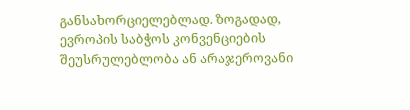განსახორციელებლად. ზოგადად, ევროპის საბჭოს კონვენციების შეუსრულებლობა ან არაჯეროვანი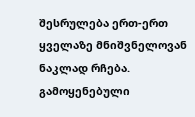შესრულება ერთ-ერთ ყველაზე მნიშვნელოვან ნაკლად რჩება.
გამოყენებული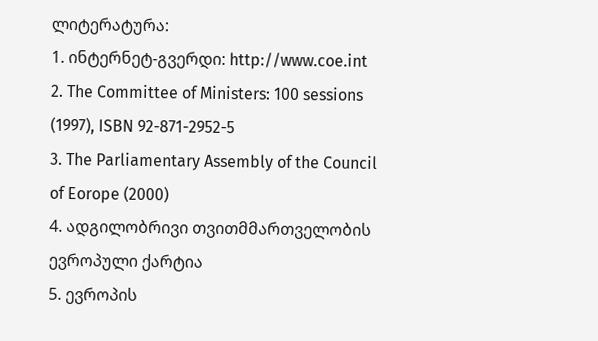ლიტერატურა:
1. ინტერნეტ-გვერდი: http://www.coe.int
2. The Committee of Ministers: 100 sessions (1997), ISBN 92-871-2952-5
3. The Parliamentary Assembly of the Council of Eorope (2000)
4. ადგილობრივი თვითმმართველობის ევროპული ქარტია
5. ევროპის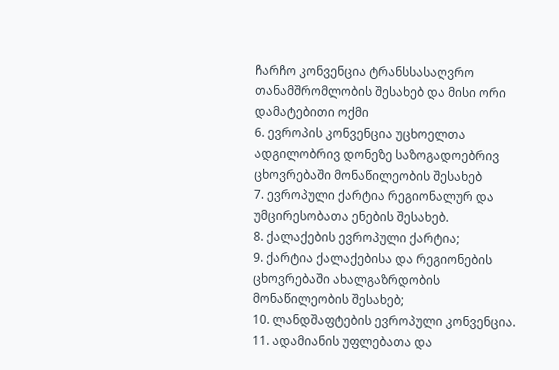ჩარჩო კონვენცია ტრანსსასაღვრო თანამშრომლობის შესახებ და მისი ორი დამატებითი ოქმი
6. ევროპის კონვენცია უცხოელთა ადგილობრივ დონეზე საზოგადოებრივ ცხოვრებაში მონაწილეობის შესახებ
7. ევროპული ქარტია რეგიონალურ და უმცირესობათა ენების შესახებ.
8. ქალაქების ევროპული ქარტია;
9. ქარტია ქალაქებისა და რეგიონების ცხოვრებაში ახალგაზრდობის მონაწილეობის შესახებ;
10. ლანდშაფტების ევროპული კონვენცია.
11. ადამიანის უფლებათა და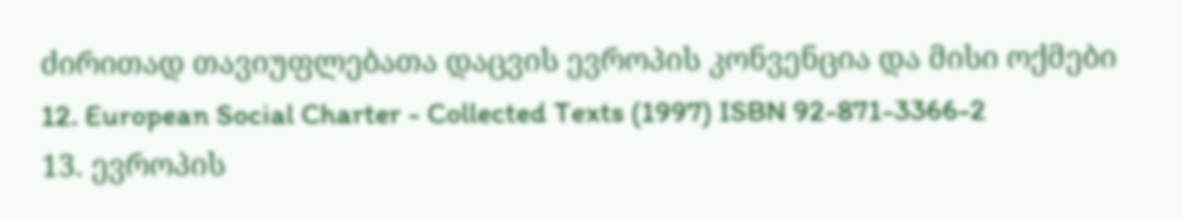ძირითად თავიუფლებათა დაცვის ევროპის კონვენცია და მისი ოქმები
12. European Social Charter - Collected Texts (1997) ISBN 92-871-3366-2
13. ევროპის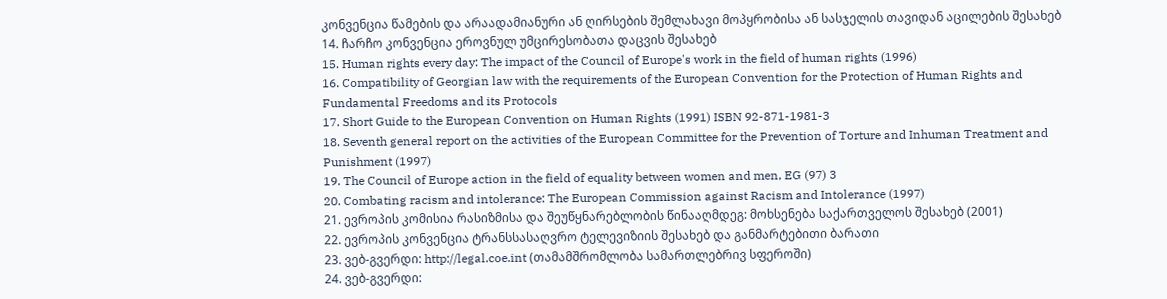კონვენცია წამების და არაადამიანური ან ღირსების შემლახავი მოპყრობისა ან სასჯელის თავიდან აცილების შესახებ
14. ჩარჩო კონვენცია ეროვნულ უმცირესობათა დაცვის შესახებ
15. Human rights every day: The impact of the Council of Europe's work in the field of human rights (1996)
16. Compatibility of Georgian law with the requirements of the European Convention for the Protection of Human Rights and Fundamental Freedoms and its Protocols
17. Short Guide to the European Convention on Human Rights (1991) ISBN 92-871-1981-3
18. Seventh general report on the activities of the European Committee for the Prevention of Torture and Inhuman Treatment and Punishment (1997)
19. The Council of Europe action in the field of equality between women and men, EG (97) 3
20. Combating racism and intolerance: The European Commission against Racism and Intolerance (1997)
21. ევროპის კომისია რასიზმისა და შეუწყნარებლობის წინააღმდეგ: მოხსენება საქართველოს შესახებ (2001)
22. ევროპის კონვენცია ტრანსსასაღვრო ტელევიზიის შესახებ და განმარტებითი ბარათი
23. ვებ-გვერდი: http://legal.coe.int (თამამშრომლობა სამართლებრივ სფეროში)
24. ვებ-გვერდი: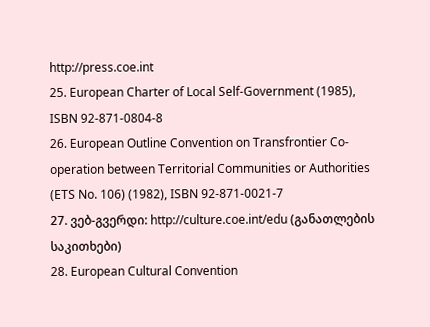http://press.coe.int
25. European Charter of Local Self-Government (1985), ISBN 92-871-0804-8
26. European Outline Convention on Transfrontier Co-operation between Territorial Communities or Authorities (ETS No. 106) (1982), ISBN 92-871-0021-7
27. ვებ-გვერდი: http://culture.coe.int/edu (განათლების საკითხები)
28. European Cultural Convention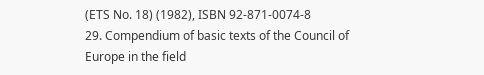(ETS No. 18) (1982), ISBN 92-871-0074-8
29. Compendium of basic texts of the Council of Europe in the field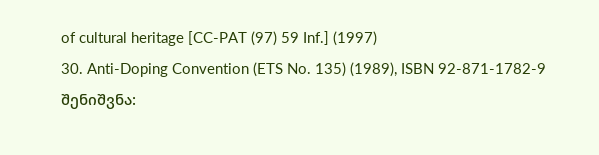of cultural heritage [CC-PAT (97) 59 Inf.] (1997)
30. Anti-Doping Convention (ETS No. 135) (1989), ISBN 92-871-1782-9
შენიშვნა: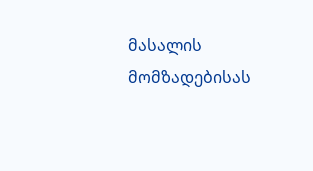მასალის მომზადებისას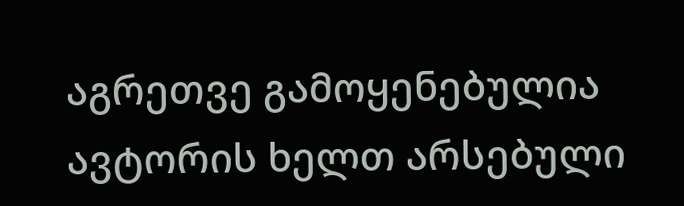აგრეთვე გამოყენებულია ავტორის ხელთ არსებული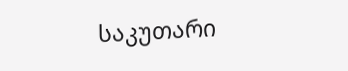საკუთარი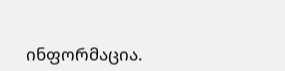ინფორმაცია.